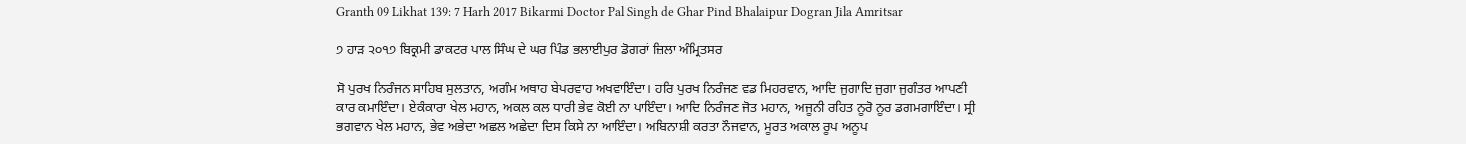Granth 09 Likhat 139: 7 Harh 2017 Bikarmi Doctor Pal Singh de Ghar Pind Bhalaipur Dogran Jila Amritsar

੭ ਹਾੜ ੨੦੧੭ ਬਿਕ੍ਰਮੀ ਡਾਕਟਰ ਪਾਲ ਸਿੰਘ ਦੇ ਘਰ ਪਿੰਡ ਭਲਾਈਪੁਰ ਡੋਗਰਾਂ ਜ਼ਿਲਾ ਅੰਮ੍ਰਿਤਸਰ

ਸੋ ਪੁਰਖ ਨਿਰੰਜਨ ਸਾਹਿਬ ਸੁਲਤਾਨ, ਅਗੰਮ ਅਥਾਹ ਬੇਪਰਵਾਹ ਅਖਵਾਇੰਦਾ। ਹਰਿ ਪੁਰਖ ਨਿਰੰਜਣ ਵਡ ਮਿਹਰਵਾਨ, ਆਦਿ ਜੁਗਾਦਿ ਜੁਗਾ ਜੁਗੰਤਰ ਆਪਣੀ ਕਾਰ ਕਮਾਇੰਦਾ। ਏਕੰਕਾਰਾ ਖੇਲ ਮਹਾਨ, ਅਕਲ ਕਲ ਧਾਰੀ ਭੇਵ ਕੋਈ ਨਾ ਪਾਇੰਦਾ। ਆਦਿ ਨਿਰੰਜਣ ਜੋਤ ਮਹਾਨ, ਅਜੂਨੀ ਰਹਿਤ ਨੂਰੋ ਨੂਰ ਡਗਮਗਾਇੰਦਾ। ਸ੍ਰੀ ਭਗਵਾਨ ਖੇਲ ਮਹਾਨ, ਭੇਵ ਅਭੇਦਾ ਅਛਲ ਅਛੇਦਾ ਦਿਸ ਕਿਸੇ ਨਾ ਆਇੰਦਾ। ਅਬਿਨਾਸ਼ੀ ਕਰਤਾ ਨੌਜਵਾਨ, ਮੂਰਤ ਅਕਾਲ ਰੂਪ ਅਨੂਪ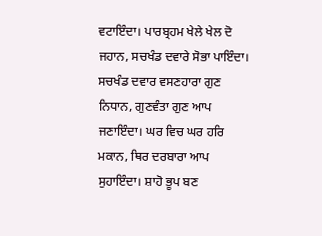ਵਟਾਇੰਦਾ। ਪਾਰਬ੍ਰਹਮ ਖੇਲੇ ਖੇਲ ਦੋ ਜਹਾਨ, ਸਚਖੰਡ ਦਵਾਰੇ ਸੋਭਾ ਪਾਇੰਦਾ। ਸਚਖੰਡ ਦਵਾਰ ਵਸਣਹਾਰਾ ਗੁਣ ਨਿਧਾਨ, ਗੁਣਵੰਤਾ ਗੁਣ ਆਪ ਜਣਾਇੰਦਾ। ਘਰ ਵਿਚ ਘਰ ਹਰਿ ਮਕਾਨ, ਥਿਰ ਦਰਬਾਰਾ ਆਪ ਸੁਹਾਇੰਦਾ। ਸ਼ਾਹੋ ਭੂਪ ਬਣ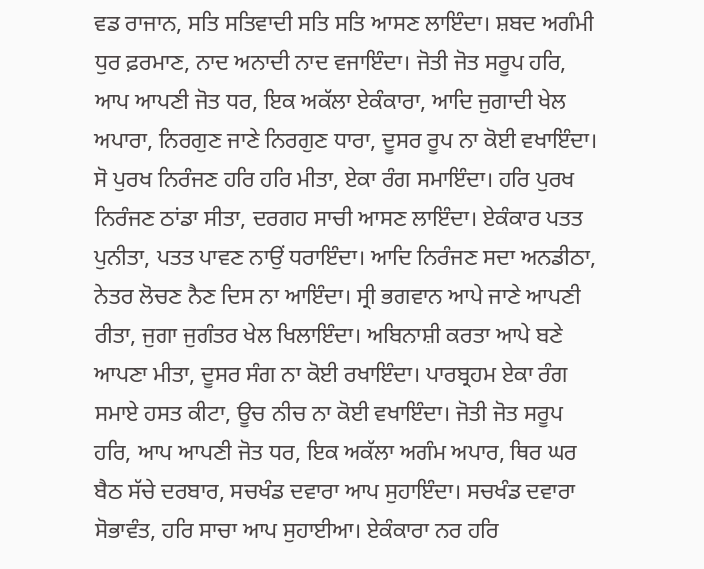ਵਡ ਰਾਜਾਨ, ਸਤਿ ਸਤਿਵਾਦੀ ਸਤਿ ਸਤਿ ਆਸਣ ਲਾਇੰਦਾ। ਸ਼ਬਦ ਅਗੰਮੀ ਧੁਰ ਫ਼ਰਮਾਣ, ਨਾਦ ਅਨਾਦੀ ਨਾਦ ਵਜਾਇੰਦਾ। ਜੋਤੀ ਜੋਤ ਸਰੂਪ ਹਰਿ, ਆਪ ਆਪਣੀ ਜੋਤ ਧਰ, ਇਕ ਅਕੱਲਾ ਏਕੰਕਾਰਾ, ਆਦਿ ਜੁਗਾਦੀ ਖੇਲ ਅਪਾਰਾ, ਨਿਰਗੁਣ ਜਾਣੇ ਨਿਰਗੁਣ ਧਾਰਾ, ਦੂਸਰ ਰੂਪ ਨਾ ਕੋਈ ਵਖਾਇੰਦਾ। ਸੋ ਪੁਰਖ ਨਿਰੰਜਣ ਹਰਿ ਹਰਿ ਮੀਤਾ, ਏਕਾ ਰੰਗ ਸਮਾਇੰਦਾ। ਹਰਿ ਪੁਰਖ ਨਿਰੰਜਣ ਠਾਂਡਾ ਸੀਤਾ, ਦਰਗਹ ਸਾਚੀ ਆਸਣ ਲਾਇੰਦਾ। ਏਕੰਕਾਰ ਪਤਤ ਪੁਨੀਤਾ, ਪਤਤ ਪਾਵਣ ਨਾਉਂ ਧਰਾਇੰਦਾ। ਆਦਿ ਨਿਰੰਜਣ ਸਦਾ ਅਨਡੀਠਾ, ਨੇਤਰ ਲੋਚਣ ਨੈਣ ਦਿਸ ਨਾ ਆਇੰਦਾ। ਸ੍ਰੀ ਭਗਵਾਨ ਆਪੇ ਜਾਣੇ ਆਪਣੀ ਰੀਤਾ, ਜੁਗਾ ਜੁਗੰਤਰ ਖੇਲ ਖਿਲਾਇੰਦਾ। ਅਬਿਨਾਸ਼ੀ ਕਰਤਾ ਆਪੇ ਬਣੇ ਆਪਣਾ ਮੀਤਾ, ਦੂਸਰ ਸੰਗ ਨਾ ਕੋਈ ਰਖਾਇੰਦਾ। ਪਾਰਬ੍ਰਹਮ ਏਕਾ ਰੰਗ ਸਮਾਏ ਹਸਤ ਕੀਟਾ, ਊਚ ਨੀਚ ਨਾ ਕੋਈ ਵਖਾਇੰਦਾ। ਜੋਤੀ ਜੋਤ ਸਰੂਪ ਹਰਿ, ਆਪ ਆਪਣੀ ਜੋਤ ਧਰ, ਇਕ ਅਕੱਲਾ ਅਗੰਮ ਅਪਾਰ, ਥਿਰ ਘਰ ਬੈਠ ਸੱਚੇ ਦਰਬਾਰ, ਸਚਖੰਡ ਦਵਾਰਾ ਆਪ ਸੁਹਾਇੰਦਾ। ਸਚਖੰਡ ਦਵਾਰਾ ਸੋਭਾਵੰਤ, ਹਰਿ ਸਾਚਾ ਆਪ ਸੁਹਾਈਆ। ਏਕੰਕਾਰਾ ਨਰ ਹਰਿ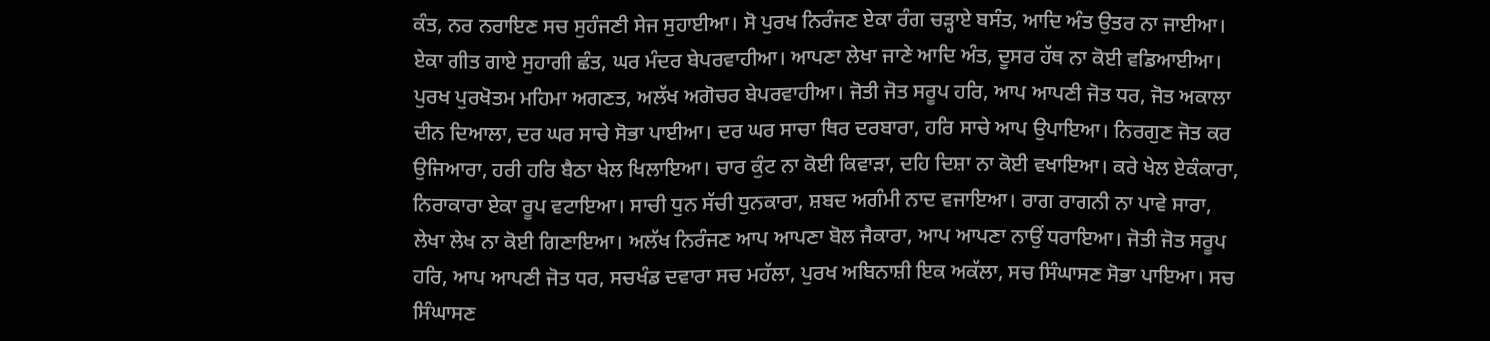ਕੰਤ, ਨਰ ਨਰਾਇਣ ਸਚ ਸੁਹੰਜਣੀ ਸੇਜ ਸੁਹਾਈਆ। ਸੋ ਪੁਰਖ ਨਿਰੰਜਣ ਏਕਾ ਰੰਗ ਚੜ੍ਹਾਏ ਬਸੰਤ, ਆਦਿ ਅੰਤ ਉਤਰ ਨਾ ਜਾਈਆ। ਏਕਾ ਗੀਤ ਗਾਏ ਸੁਹਾਗੀ ਛੰਤ, ਘਰ ਮੰਦਰ ਬੇਪਰਵਾਹੀਆ। ਆਪਣਾ ਲੇਖਾ ਜਾਣੇ ਆਦਿ ਅੰਤ, ਦੂਸਰ ਹੱਥ ਨਾ ਕੋਈ ਵਡਿਆਈਆ। ਪੁਰਖ ਪੁਰਖੋਤਮ ਮਹਿਮਾ ਅਗਣਤ, ਅਲੱਖ ਅਗੋਚਰ ਬੇਪਰਵਾਹੀਆ। ਜੋਤੀ ਜੋਤ ਸਰੂਪ ਹਰਿ, ਆਪ ਆਪਣੀ ਜੋਤ ਧਰ, ਜੋਤ ਅਕਾਲਾ ਦੀਨ ਦਿਆਲਾ, ਦਰ ਘਰ ਸਾਚੇ ਸੋਭਾ ਪਾਈਆ। ਦਰ ਘਰ ਸਾਚਾ ਥਿਰ ਦਰਬਾਰਾ, ਹਰਿ ਸਾਚੇ ਆਪ ਉਪਾਇਆ। ਨਿਰਗੁਣ ਜੋਤ ਕਰ ਉਜਿਆਰਾ, ਹਰੀ ਹਰਿ ਬੈਠਾ ਖੇਲ ਖਿਲਾਇਆ। ਚਾਰ ਕੁੰਟ ਨਾ ਕੋਈ ਕਿਵਾੜਾ, ਦਹਿ ਦਿਸ਼ਾ ਨਾ ਕੋਈ ਵਖਾਇਆ। ਕਰੇ ਖੇਲ ਏਕੰਕਾਰਾ, ਨਿਰਾਕਾਰਾ ਏਕਾ ਰੂਪ ਵਟਾਇਆ। ਸਾਚੀ ਧੁਨ ਸੱਚੀ ਧੁਨਕਾਰਾ, ਸ਼ਬਦ ਅਗੰਮੀ ਨਾਦ ਵਜਾਇਆ। ਰਾਗ ਰਾਗਨੀ ਨਾ ਪਾਵੇ ਸਾਰਾ, ਲੇਖਾ ਲੇਖ ਨਾ ਕੋਈ ਗਿਣਾਇਆ। ਅਲੱਖ ਨਿਰੰਜਣ ਆਪ ਆਪਣਾ ਬੋਲ ਜੈਕਾਰਾ, ਆਪ ਆਪਣਾ ਨਾਉਂ ਧਰਾਇਆ। ਜੋਤੀ ਜੋਤ ਸਰੂਪ ਹਰਿ, ਆਪ ਆਪਣੀ ਜੋਤ ਧਰ, ਸਚਖੰਡ ਦਵਾਰਾ ਸਚ ਮਹੱਲਾ, ਪੁਰਖ ਅਬਿਨਾਸ਼ੀ ਇਕ ਅਕੱਲਾ, ਸਚ ਸਿੰਘਾਸਣ ਸੋਭਾ ਪਾਇਆ। ਸਚ ਸਿੰਘਾਸਣ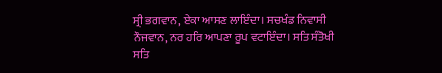ਸ੍ਰੀ ਭਗਵਾਨ, ਏਕਾ ਆਸਣ ਲਾਇੰਦਾ। ਸਚਖੰਡ ਨਿਵਾਸੀ ਨੌਜਵਾਨ, ਨਰ ਹਰਿ ਆਪਣਾ ਰੂਪ ਵਟਾਇੰਦਾ। ਸਤਿ ਸੰਤੋਖੀ ਸਤਿ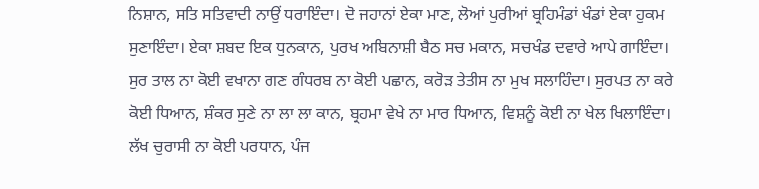ਨਿਸ਼ਾਨ, ਸਤਿ ਸਤਿਵਾਦੀ ਨਾਉਂ ਧਰਾਇੰਦਾ। ਦੋ ਜਹਾਨਾਂ ਏਕਾ ਮਾਣ, ਲੋਆਂ ਪੁਰੀਆਂ ਬ੍ਰਹਿਮੰਡਾਂ ਖੰਡਾਂ ਏਕਾ ਹੁਕਮ ਸੁਣਾਇੰਦਾ। ਏਕਾ ਸ਼ਬਦ ਇਕ ਧੁਨਕਾਨ, ਪੁਰਖ ਅਬਿਨਾਸ਼ੀ ਬੈਠ ਸਚ ਮਕਾਨ, ਸਚਖੰਡ ਦਵਾਰੇ ਆਪੇ ਗਾਇੰਦਾ। ਸੁਰ ਤਾਲ ਨਾ ਕੋਈ ਵਖਾਨਾ ਗਣ ਗੰਧਰਬ ਨਾ ਕੋਈ ਪਛਾਨ, ਕਰੋੜ ਤੇਤੀਸ ਨਾ ਮੁਖ ਸਲਾਹਿੰਦਾ। ਸੁਰਪਤ ਨਾ ਕਰੇ ਕੋਈ ਧਿਆਨ, ਸ਼ੰਕਰ ਸੁਣੇ ਨਾ ਲਾ ਲਾ ਕਾਨ, ਬ੍ਰਹਮਾ ਵੇਖੇ ਨਾ ਮਾਰ ਧਿਆਨ, ਵਿਸ਼ਨੂੰ ਕੋਈ ਨਾ ਖੇਲ ਖਿਲਾਇੰਦਾ। ਲੱਖ ਚੁਰਾਸੀ ਨਾ ਕੋਈ ਪਰਧਾਨ, ਪੰਜ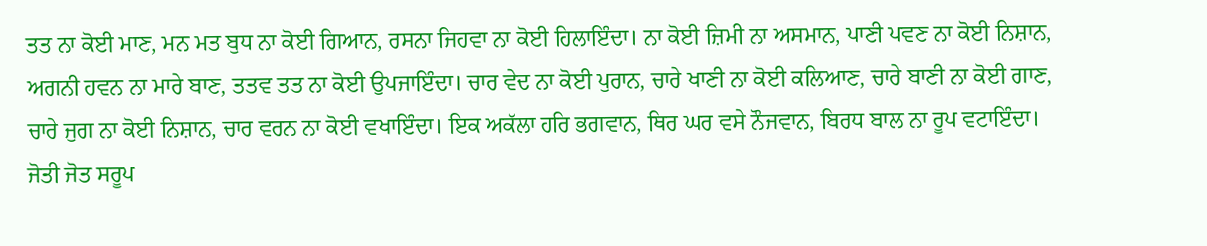ਤਤ ਨਾ ਕੋਈ ਮਾਣ, ਮਨ ਮਤ ਬੁਧ ਨਾ ਕੋਈ ਗਿਆਨ, ਰਸਨਾ ਜਿਹਵਾ ਨਾ ਕੋਈ ਹਿਲਾਇੰਦਾ। ਨਾ ਕੋਈ ਜ਼ਿਮੀ ਨਾ ਅਸਮਾਨ, ਪਾਣੀ ਪਵਣ ਨਾ ਕੋਈ ਨਿਸ਼ਾਨ, ਅਗਨੀ ਹਵਨ ਨਾ ਮਾਰੇ ਬਾਣ, ਤਤਵ ਤਤ ਨਾ ਕੋਈ ਉਪਜਾਇੰਦਾ। ਚਾਰ ਵੇਦ ਨਾ ਕੋਈ ਪੁਰਾਨ, ਚਾਰੇ ਖਾਣੀ ਨਾ ਕੋਈ ਕਲਿਆਣ, ਚਾਰੇ ਬਾਣੀ ਨਾ ਕੋਈ ਗਾਣ, ਚਾਰੇ ਜੁਗ ਨਾ ਕੋਈ ਨਿਸ਼ਾਨ, ਚਾਰ ਵਰਨ ਨਾ ਕੋਈ ਵਖਾਇੰਦਾ। ਇਕ ਅਕੱਲਾ ਹਰਿ ਭਗਵਾਨ, ਥਿਰ ਘਰ ਵਸੇ ਨੌਜਵਾਨ, ਬਿਰਧ ਬਾਲ ਨਾ ਰੂਪ ਵਟਾਇੰਦਾ। ਜੋਤੀ ਜੋਤ ਸਰੂਪ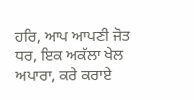ਹਰਿ, ਆਪ ਆਪਣੀ ਜੋਤ ਧਰ, ਇਕ ਅਕੱਲਾ ਖੇਲ ਅਪਾਰਾ, ਕਰੇ ਕਰਾਏ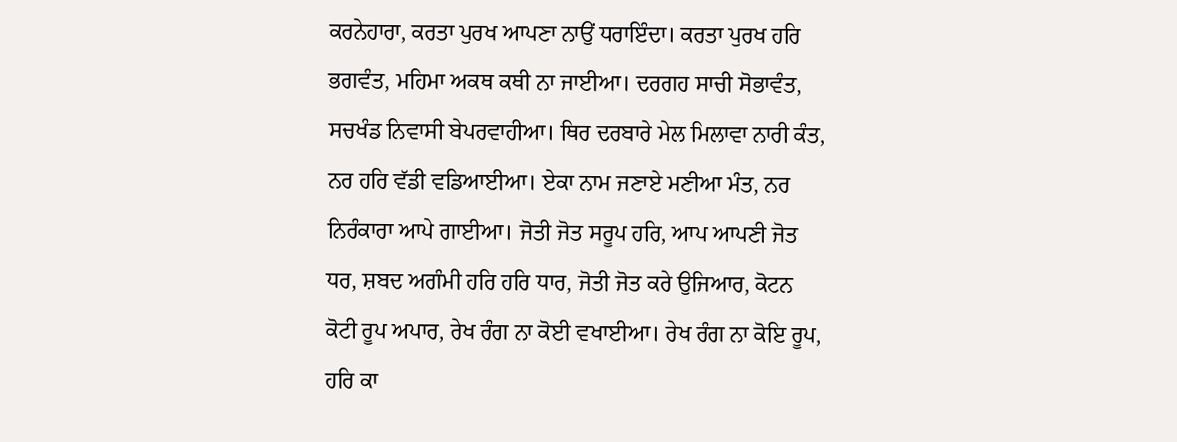ਕਰਨੇਹਾਰਾ, ਕਰਤਾ ਪੁਰਖ ਆਪਣਾ ਨਾਉਂ ਧਰਾਇੰਦਾ। ਕਰਤਾ ਪੁਰਖ ਹਰਿ ਭਗਵੰਤ, ਮਹਿਮਾ ਅਕਥ ਕਥੀ ਨਾ ਜਾਈਆ। ਦਰਗਹ ਸਾਚੀ ਸੋਭਾਵੰਤ, ਸਚਖੰਡ ਨਿਵਾਸੀ ਬੇਪਰਵਾਹੀਆ। ਥਿਰ ਦਰਬਾਰੇ ਮੇਲ ਮਿਲਾਵਾ ਨਾਰੀ ਕੰਤ, ਨਰ ਹਰਿ ਵੱਡੀ ਵਡਿਆਈਆ। ਏਕਾ ਨਾਮ ਜਣਾਏ ਮਣੀਆ ਮੰਤ, ਨਰ ਨਿਰੰਕਾਰਾ ਆਪੇ ਗਾਈਆ। ਜੋਤੀ ਜੋਤ ਸਰੂਪ ਹਰਿ, ਆਪ ਆਪਣੀ ਜੋਤ ਧਰ, ਸ਼ਬਦ ਅਗੰਮੀ ਹਰਿ ਹਰਿ ਧਾਰ, ਜੋਤੀ ਜੋਤ ਕਰੇ ਉਜਿਆਰ, ਕੋਟਨ ਕੋਟੀ ਰੂਪ ਅਪਾਰ, ਰੇਖ ਰੰਗ ਨਾ ਕੋਈ ਵਖਾਈਆ। ਰੇਖ ਰੰਗ ਨਾ ਕੋਇ ਰੂਪ, ਹਰਿ ਕਾ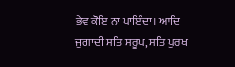ਭੇਵ ਕੋਇ ਨਾ ਪਾਇੰਦਾ। ਆਦਿ ਜੁਗਾਦੀ ਸਤਿ ਸਰੂਪ, ਸਤਿ ਪੁਰਖ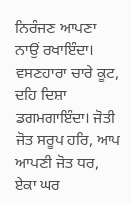ਨਿਰੰਜਣ ਆਪਣਾ ਨਾਉਂ ਰਖਾਇੰਦਾ। ਵਸਣਹਾਰਾ ਚਾਰੇ ਕੂਟ, ਦਹਿ ਦਿਸ਼ਾ ਡਗਮਗਾਇੰਦਾ। ਜੋਤੀ ਜੋਤ ਸਰੂਪ ਹਰਿ, ਆਪ ਆਪਣੀ ਜੋਤ ਧਰ, ਏਕਾ ਘਰ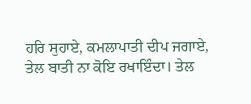ਹਰਿ ਸੁਹਾਏ, ਕਮਲਾਪਾਤੀ ਦੀਪ ਜਗਾਏ, ਤੇਲ ਬਾਤੀ ਨਾ ਕੋਇ ਰਖਾਇੰਦਾ। ਤੇਲ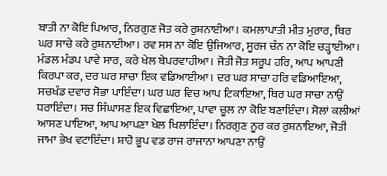ਬਾਤੀ ਨਾ ਕੋਇ ਪਿਆਰ, ਨਿਰਗੁਣ ਜੋਤ ਕਰੇ ਰੁਸ਼ਨਾਈਆ। ਕਮਲਾਪਾਤੀ ਮੀਤ ਮੁਰਾਰ, ਥਿਰ ਘਰ ਸਾਚੇ ਕਰੇ ਰੁਸ਼ਨਾਈਆ। ਰਵ ਸਸ ਨਾ ਕੋਇ ਉਜਿਆਰ, ਸੂਰਜ ਚੰਨ ਨਾ ਕੋਇ ਚੜ੍ਹਾਈਆ। ਮੰਡਲ ਮੰਡਪ ਪਾਵੇ ਸਾਰ, ਕਰੇ ਖੇਲ ਬੇਪਰਵਾਹੀਆ। ਜੋਤੀ ਜੋਤ ਸਰੂਪ ਹਰਿ, ਆਪ ਆਪਣੀ ਕਿਰਪਾ ਕਰ, ਦਰ ਘਰ ਸਾਚਾ ਇਕ ਵਡਿਆਈਆ। ਦਰ ਘਰ ਸਾਚਾ ਹਰਿ ਵਡਿਆਇਆ, ਸਚਖੰਡ ਦਵਾਰ ਸੋਭਾ ਪਾਇੰਦਾ। ਘਰ ਘਰ ਵਿਚ ਆਪ ਟਿਕਾਇਆ, ਥਿਰ ਘਰ ਸਾਚਾ ਨਾਉਂ ਧਰਾਇੰਦਾ। ਸਚ ਸਿੰਘਾਸਣ ਇਕ ਵਿਛਾਇਆ, ਪਾਵਾ ਚੂਲ ਨਾ ਕੋਇ ਬਣਾਇੰਦਾ। ਸੋਲਾਂ ਕਲੀਆਂ ਆਸਣ ਪਾਇਆ, ਆਪ ਆਪਣਾ ਖੇਲ ਖਿਲਾਇੰਦਾ। ਨਿਰਗੁਣ ਨੂਰ ਕਰ ਰੁਸ਼ਨਾਇਆ, ਜੋਤੀ ਜਾਮਾ ਭੇਖ ਵਟਾਇੰਦਾ। ਸ਼ਾਹੋ ਭੂਪ ਵਡ ਰਾਜ ਰਾਜਾਨਾ ਆਪਣਾ ਨਾਉਂ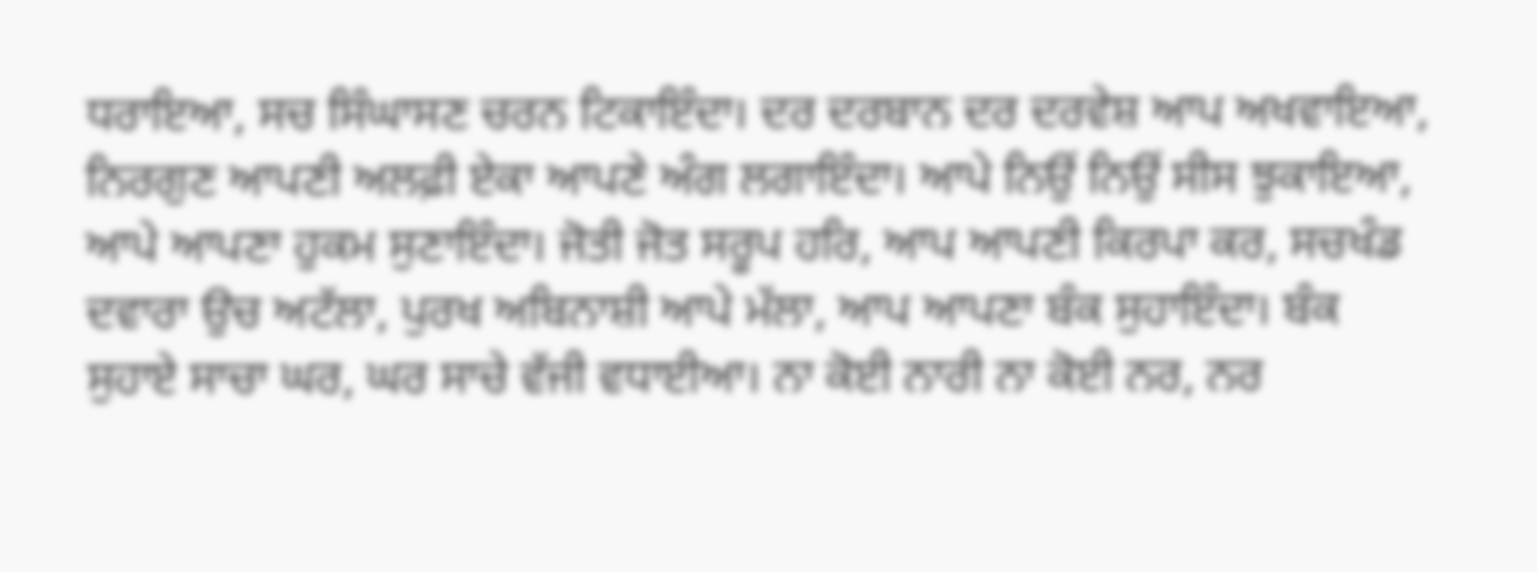ਧਰਾਇਆ, ਸਚ ਸਿੰਘਾਸਣ ਚਰਨ ਟਿਕਾਇੰਦਾ। ਦਰ ਦਰਬਾਨ ਦਰ ਦਰਵੇਸ਼ ਆਪ ਅਖਵਾਇਆ, ਨਿਰਗੁਣ ਆਪਣੀ ਅਲਫ਼ੀ ਏਕਾ ਆਪਣੇ ਅੰਗ ਲਗਾਇੰਦਾ। ਆਪੇ ਨਿਉਂ ਨਿਉਂ ਸੀਸ ਝੁਕਾਇਆ, ਆਪੇ ਆਪਣਾ ਹੁਕਮ ਸੁਣਾਇੰਦਾ। ਜੋਤੀ ਜੋਤ ਸਰੂਪ ਹਰਿ, ਆਪ ਆਪਣੀ ਕਿਰਪਾ ਕਰ, ਸਚਖੰਡ ਦਵਾਰਾ ਉਚ ਅਟੱਲਾ, ਪੁਰਖ ਅਬਿਨਾਸ਼ੀ ਆਪੇ ਮੱਲਾ, ਆਪ ਆਪਣਾ ਬੰਕ ਸੁਹਾਇੰਦਾ। ਬੰਕ ਸੁਹਾਏ ਸਾਚਾ ਘਰ, ਘਰ ਸਾਚੇ ਵੱਜੀ ਵਧਾਈਆ। ਨਾ ਕੋਈ ਨਾਰੀ ਨਾ ਕੋਈ ਨਰ, ਨਰ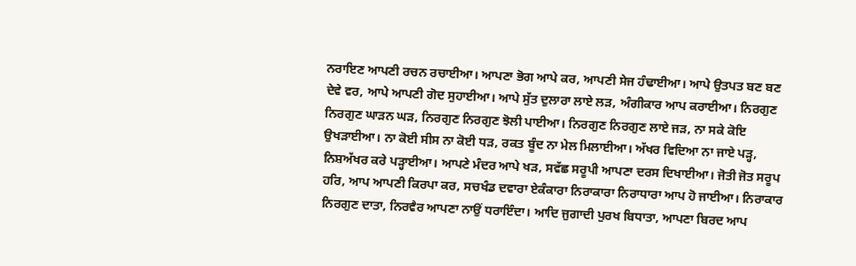ਨਰਾਇਣ ਆਪਣੀ ਰਚਨ ਰਚਾਈਆ। ਆਪਣਾ ਭੋਗ ਆਪੇ ਕਰ, ਆਪਣੀ ਸੇਜ ਹੰਢਾਈਆ। ਆਪੇ ਉਤਪਤ ਬਣ ਬਣ ਦੇਵੇ ਵਰ, ਆਪੇ ਆਪਣੀ ਗੋਦ ਸੁਹਾਈਆ। ਆਪੇ ਸੁੱਤ ਦੁਲਾਰਾ ਲਾਏ ਲੜ, ਅੰਗੀਕਾਰ ਆਪ ਕਰਾਈਆ। ਨਿਰਗੁਣ ਨਿਰਗੁਣ ਘਾੜਨ ਘੜ, ਨਿਰਗੁਣ ਨਿਰਗੁਣ ਝੋਲੀ ਪਾਈਆ। ਨਿਰਗੁਣ ਨਿਰਗੁਣ ਲਾਏ ਜੜ, ਨਾ ਸਕੇ ਕੋਇ ਉਖੜਾਈਆ। ਨਾ ਕੋਈ ਸੀਸ ਨਾ ਕੋਈ ਧੜ, ਰਕਤ ਬੂੰਦ ਨਾ ਮੇਲ ਮਿਲਾਈਆ। ਅੱਖਰ ਵਿਦਿਆ ਨਾ ਜਾਏ ਪੜ੍ਹ, ਨਿਸ਼ਅੱਖਰ ਕਰੇ ਪੜ੍ਹਾਈਆ। ਆਪਣੇ ਮੰਦਰ ਆਪੇ ਖੜ, ਸਵੱਛ ਸਰੂਪੀ ਆਪਣਾ ਦਰਸ ਦਿਖਾਈਆ। ਜੋਤੀ ਜੋਤ ਸਰੂਪ ਹਰਿ, ਆਪ ਆਪਣੀ ਕਿਰਪਾ ਕਰ, ਸਚਖੰਡ ਦਵਾਰਾ ਏਕੰਕਾਰਾ ਨਿਰਾਕਾਰਾ ਨਿਰਾਧਾਰਾ ਆਪ ਹੋ ਜਾਈਆ। ਨਿਰਾਕਾਰ ਨਿਰਗੁਣ ਦਾਤਾ, ਨਿਰਵੈਰ ਆਪਣਾ ਨਾਉਂ ਧਰਾਇੰਦਾ। ਆਦਿ ਜੁਗਾਦੀ ਪੁਰਖ ਬਿਧਾਤਾ, ਆਪਣਾ ਬਿਰਦ ਆਪ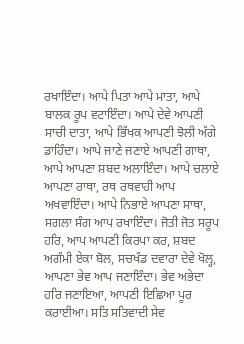ਰਖਾਇੰਦਾ। ਆਪੇ ਪਿਤਾ ਆਪੇ ਮਾਤਾ, ਆਪੇ ਬਾਲਕ ਰੂਪ ਵਟਾਇੰਦਾ। ਆਪੇ ਦੇਵੇ ਆਪਣੀ ਸਾਚੀ ਦਾਤਾ, ਆਪੇ ਭਿੱਖਕ ਆਪਣੀ ਝੋਲੀ ਅੱਗੇ ਡਾਹਿੰਦਾ। ਆਪੇ ਜਾਣੇ ਜਣਾਏ ਆਪਣੀ ਗਾਥਾ, ਆਪੇ ਆਪਣਾ ਸ਼ਬਦ ਅਲਾਇੰਦਾ। ਆਪੇ ਚਲਾਏ ਆਪਣਾ ਰਾਥਾ, ਰਥ ਰਥਵਾਹੀ ਆਪ ਅਖਵਾਇੰਦਾ। ਆਪੇ ਨਿਭਾਏ ਆਪਣਾ ਸਾਥਾ, ਸਗਲਾ ਸੰਗ ਆਪ ਰਖਾਇੰਦਾ। ਜੋਤੀ ਜੋਤ ਸਰੂਪ ਹਰਿ, ਆਪ ਆਪਣੀ ਕਿਰਪਾ ਕਰ, ਸ਼ਬਦ ਅਗੰਮੀ ਏਕਾ ਬੋਲ, ਸਚਖੰਡ ਦਵਾਰਾ ਦੇਵੇ ਖੋਲ੍ਹ, ਆਪਣਾ ਭੇਵ ਆਪ ਜਣਾਇੰਦਾ। ਭੇਵ ਅਭੇਦਾ ਹਰਿ ਜਣਾਇਆ, ਆਪਣੀ ਇਛਿਆ ਪੂਰ ਕਰਾਈਆ। ਸਤਿ ਸਤਿਵਾਦੀ ਸੇਵ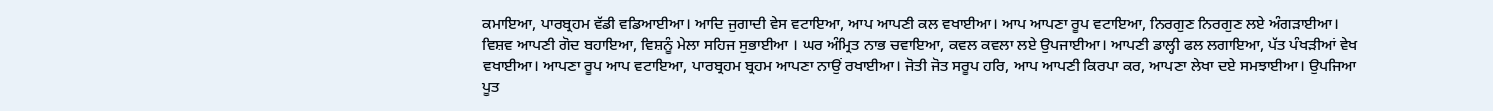ਕਮਾਇਆ, ਪਾਰਬ੍ਰਹਮ ਵੱਡੀ ਵਡਿਆਈਆ। ਆਦਿ ਜੁਗਾਦੀ ਵੇਸ ਵਟਾਇਆ, ਆਪ ਆਪਣੀ ਕਲ ਵਖਾਈਆ। ਆਪ ਆਪਣਾ ਰੂਪ ਵਟਾਇਆ, ਨਿਰਗੁਣ ਨਿਰਗੁਣ ਲਏ ਅੰਗੜਾਈਆ। ਵਿਸ਼ਵ ਆਪਣੀ ਗੋਦ ਬਹਾਇਆ, ਵਿਸ਼ਨੂੰ ਮੇਲਾ ਸਹਿਜ ਸੁਭਾਈਆ । ਘਰ ਅੰਮ੍ਰਿਤ ਨਾਭ ਚਵਾਇਆ, ਕਵਲ ਕਵਲਾ ਲਏ ਉਪਜਾਈਆ। ਆਪਣੀ ਡਾਲ੍ਹੀ ਫਲ ਲਗਾਇਆ, ਪੱਤ ਪੰਖੜੀਆਂ ਵੇਖ ਵਖਾਈਆ। ਆਪਣਾ ਰੂਪ ਆਪ ਵਟਾਇਆ, ਪਾਰਬ੍ਰਹਮ ਬ੍ਰਹਮ ਆਪਣਾ ਨਾਉਂ ਰਖਾਈਆ। ਜੋਤੀ ਜੋਤ ਸਰੂਪ ਹਰਿ, ਆਪ ਆਪਣੀ ਕਿਰਪਾ ਕਰ, ਆਪਣਾ ਲੇਖਾ ਦਏ ਸਮਝਾਈਆ। ਉਪਜਿਆ ਪੂਤ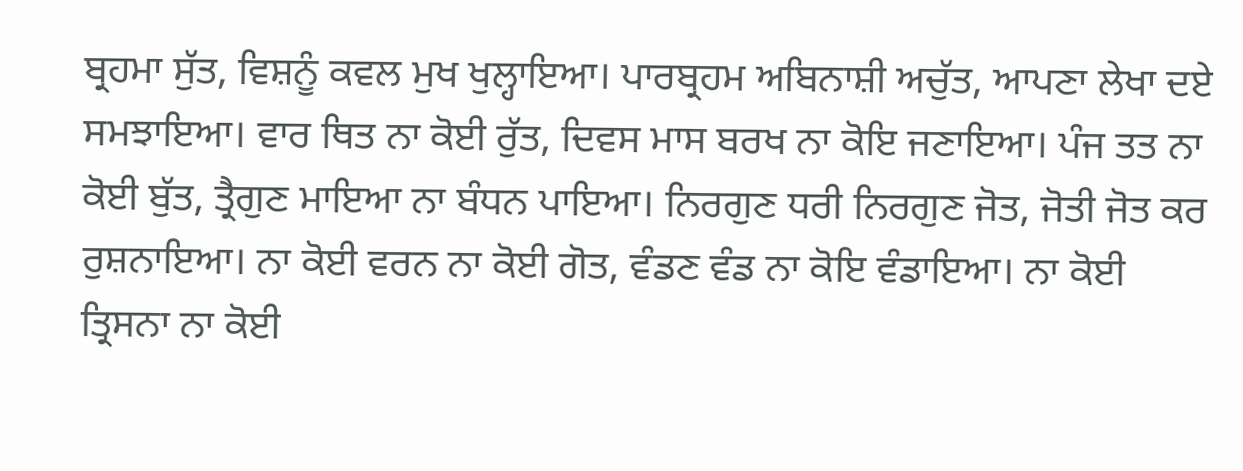ਬ੍ਰਹਮਾ ਸੁੱਤ, ਵਿਸ਼ਨੂੰ ਕਵਲ ਮੁਖ ਖੁਲ੍ਹਾਇਆ। ਪਾਰਬ੍ਰਹਮ ਅਬਿਨਾਸ਼ੀ ਅਚੁੱਤ, ਆਪਣਾ ਲੇਖਾ ਦਏ ਸਮਝਾਇਆ। ਵਾਰ ਥਿਤ ਨਾ ਕੋਈ ਰੁੱਤ, ਦਿਵਸ ਮਾਸ ਬਰਖ ਨਾ ਕੋਇ ਜਣਾਇਆ। ਪੰਜ ਤਤ ਨਾ ਕੋਈ ਬੁੱਤ, ਤ੍ਰੈਗੁਣ ਮਾਇਆ ਨਾ ਬੰਧਨ ਪਾਇਆ। ਨਿਰਗੁਣ ਧਰੀ ਨਿਰਗੁਣ ਜੋਤ, ਜੋਤੀ ਜੋਤ ਕਰ ਰੁਸ਼ਨਾਇਆ। ਨਾ ਕੋਈ ਵਰਨ ਨਾ ਕੋਈ ਗੋਤ, ਵੰਡਣ ਵੰਡ ਨਾ ਕੋਇ ਵੰਡਾਇਆ। ਨਾ ਕੋਈ ਤ੍ਰਿਸਨਾ ਨਾ ਕੋਈ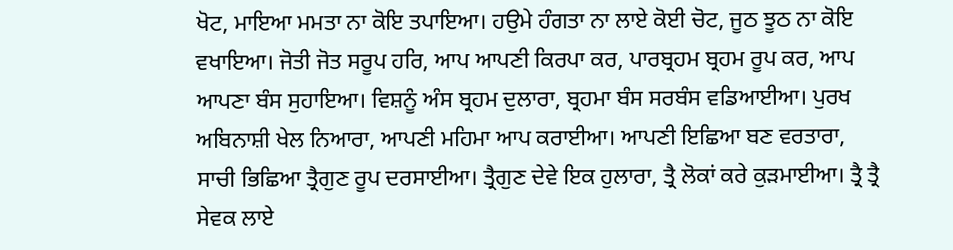ਖੋਟ, ਮਾਇਆ ਮਮਤਾ ਨਾ ਕੋਇ ਤਪਾਇਆ। ਹਉਮੇ ਹੰਗਤਾ ਨਾ ਲਾਏ ਕੋਈ ਚੋਟ, ਜੂਠ ਝੂਠ ਨਾ ਕੋਇ ਵਖਾਇਆ। ਜੋਤੀ ਜੋਤ ਸਰੂਪ ਹਰਿ, ਆਪ ਆਪਣੀ ਕਿਰਪਾ ਕਰ, ਪਾਰਬ੍ਰਹਮ ਬ੍ਰਹਮ ਰੂਪ ਕਰ, ਆਪ ਆਪਣਾ ਬੰਸ ਸੁਹਾਇਆ। ਵਿਸ਼ਨੂੰ ਅੰਸ ਬ੍ਰਹਮ ਦੁਲਾਰਾ, ਬ੍ਰਹਮਾ ਬੰਸ ਸਰਬੰਸ ਵਡਿਆਈਆ। ਪੁਰਖ ਅਬਿਨਾਸ਼ੀ ਖੇਲ ਨਿਆਰਾ, ਆਪਣੀ ਮਹਿਮਾ ਆਪ ਕਰਾਈਆ। ਆਪਣੀ ਇਛਿਆ ਬਣ ਵਰਤਾਰਾ, ਸਾਚੀ ਭਿਛਿਆ ਤ੍ਰੈਗੁਣ ਰੂਪ ਦਰਸਾਈਆ। ਤ੍ਰੈਗੁਣ ਦੇਵੇ ਇਕ ਹੁਲਾਰਾ, ਤ੍ਰੈ ਲੋਕਾਂ ਕਰੇ ਕੁੜਮਾਈਆ। ਤ੍ਰੈ ਤ੍ਰੈ ਸੇਵਕ ਲਾਏ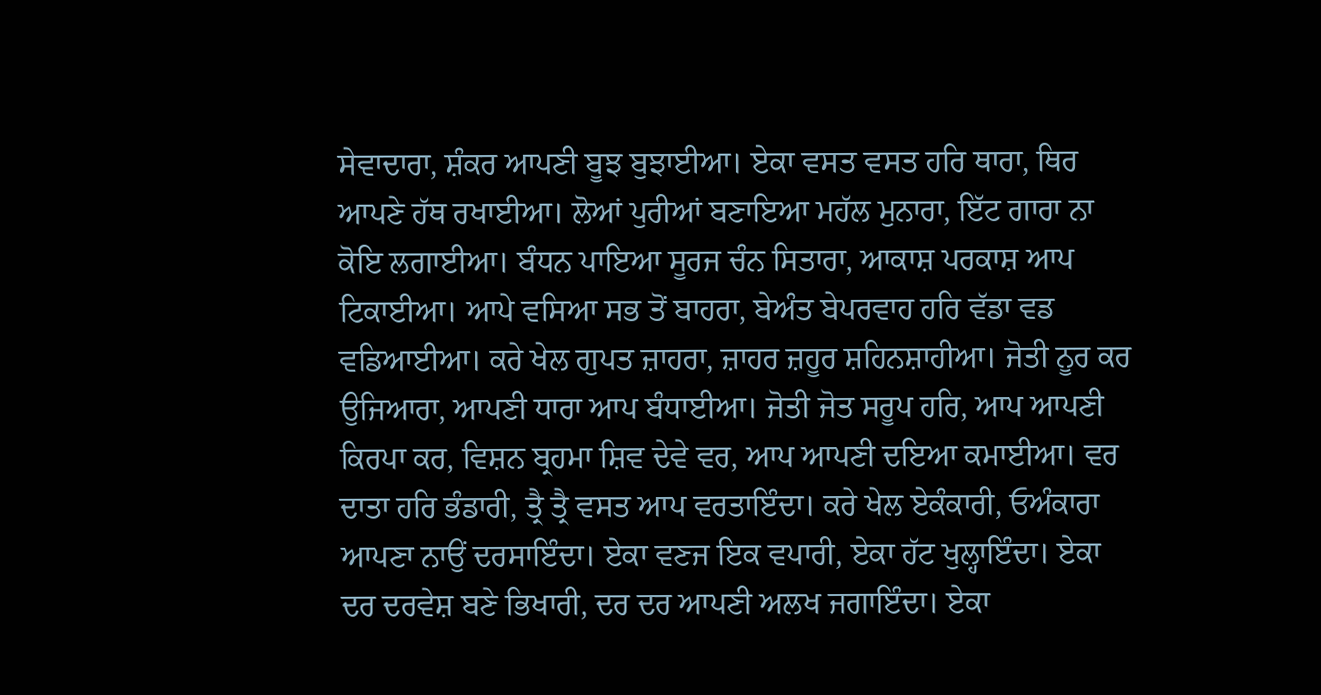ਸੇਵਾਦਾਰਾ, ਸ਼ੰਕਰ ਆਪਣੀ ਬੂਝ ਬੁਝਾਈਆ। ਏਕਾ ਵਸਤ ਵਸਤ ਹਰਿ ਥਾਰਾ, ਥਿਰ ਆਪਣੇ ਹੱਥ ਰਖਾਈਆ। ਲੋਆਂ ਪੁਰੀਆਂ ਬਣਾਇਆ ਮਹੱਲ ਮੁਨਾਰਾ, ਇੱਟ ਗਾਰਾ ਨਾ ਕੋਇ ਲਗਾਈਆ। ਬੰਧਨ ਪਾਇਆ ਸੂਰਜ ਚੰਨ ਸਿਤਾਰਾ, ਆਕਾਸ਼ ਪਰਕਾਸ਼ ਆਪ ਟਿਕਾਈਆ। ਆਪੇ ਵਸਿਆ ਸਭ ਤੋਂ ਬਾਹਰਾ, ਬੇਅੰਤ ਬੇਪਰਵਾਹ ਹਰਿ ਵੱਡਾ ਵਡ ਵਡਿਆਈਆ। ਕਰੇ ਖੇਲ ਗੁਪਤ ਜ਼ਾਹਰਾ, ਜ਼ਾਹਰ ਜ਼ਹੂਰ ਸ਼ਹਿਨਸ਼ਾਹੀਆ। ਜੋਤੀ ਨੂਰ ਕਰ ਉਜਿਆਰਾ, ਆਪਣੀ ਧਾਰਾ ਆਪ ਬੰਧਾਈਆ। ਜੋਤੀ ਜੋਤ ਸਰੂਪ ਹਰਿ, ਆਪ ਆਪਣੀ ਕਿਰਪਾ ਕਰ, ਵਿਸ਼ਨ ਬ੍ਰਹਮਾ ਸ਼ਿਵ ਦੇਵੇ ਵਰ, ਆਪ ਆਪਣੀ ਦਇਆ ਕਮਾਈਆ। ਵਰ ਦਾਤਾ ਹਰਿ ਭੰਡਾਰੀ, ਤ੍ਰੈ ਤ੍ਰੈ ਵਸਤ ਆਪ ਵਰਤਾਇੰਦਾ। ਕਰੇ ਖੇਲ ਏਕੰਕਾਰੀ, ਓਅੰਕਾਰਾ ਆਪਣਾ ਨਾਉਂ ਦਰਸਾਇੰਦਾ। ਏਕਾ ਵਣਜ ਇਕ ਵਪਾਰੀ, ਏਕਾ ਹੱਟ ਖੁਲ੍ਹਾਇੰਦਾ। ਏਕਾ ਦਰ ਦਰਵੇਸ਼ ਬਣੇ ਭਿਖਾਰੀ, ਦਰ ਦਰ ਆਪਣੀ ਅਲਖ ਜਗਾਇੰਦਾ। ਏਕਾ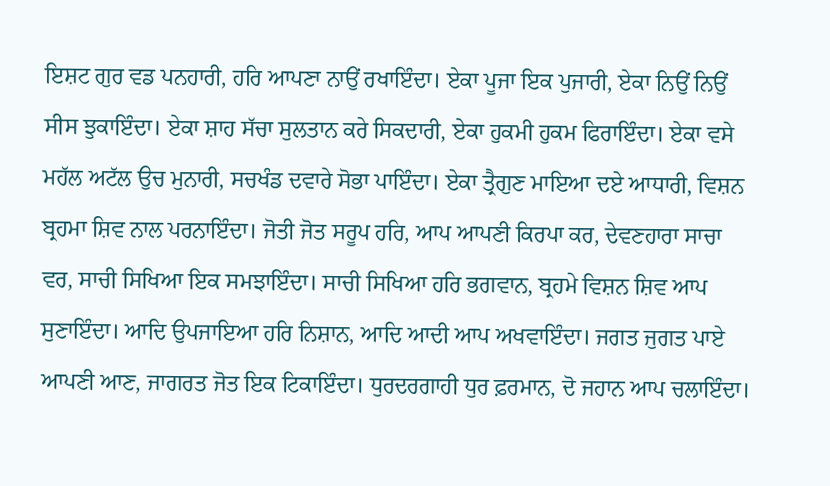ਇਸ਼ਟ ਗੁਰ ਵਡ ਪਨਹਾਰੀ, ਹਰਿ ਆਪਣਾ ਨਾਉਂ ਰਖਾਇੰਦਾ। ਏਕਾ ਪੂਜਾ ਇਕ ਪੁਜਾਰੀ, ਏਕਾ ਨਿਉਂ ਨਿਉਂ ਸੀਸ ਝੁਕਾਇੰਦਾ। ਏਕਾ ਸ਼ਾਹ ਸੱਚਾ ਸੁਲਤਾਨ ਕਰੇ ਸਿਕਦਾਰੀ, ਏਕਾ ਹੁਕਮੀ ਹੁਕਮ ਫਿਰਾਇੰਦਾ। ਏਕਾ ਵਸੇ ਮਹੱਲ ਅਟੱਲ ਉਚ ਮੁਨਾਰੀ, ਸਚਖੰਡ ਦਵਾਰੇ ਸੋਭਾ ਪਾਇੰਦਾ। ਏਕਾ ਤ੍ਰੈਗੁਣ ਮਾਇਆ ਦਏ ਆਧਾਰੀ, ਵਿਸ਼ਨ ਬ੍ਰਹਮਾ ਸ਼ਿਵ ਨਾਲ ਪਰਨਾਇੰਦਾ। ਜੋਤੀ ਜੋਤ ਸਰੂਪ ਹਰਿ, ਆਪ ਆਪਣੀ ਕਿਰਪਾ ਕਰ, ਦੇਵਣਹਾਰਾ ਸਾਚਾ ਵਰ, ਸਾਚੀ ਸਿਖਿਆ ਇਕ ਸਮਝਾਇੰਦਾ। ਸਾਚੀ ਸਿਖਿਆ ਹਰਿ ਭਗਵਾਨ, ਬ੍ਰਹਮੇ ਵਿਸ਼ਨ ਸ਼ਿਵ ਆਪ ਸੁਣਾਇੰਦਾ। ਆਦਿ ਉਪਜਾਇਆ ਹਰਿ ਨਿਸ਼ਾਨ, ਆਦਿ ਆਦੀ ਆਪ ਅਖਵਾਇੰਦਾ। ਜਗਤ ਜੁਗਤ ਪਾਏ ਆਪਣੀ ਆਣ, ਜਾਗਰਤ ਜੋਤ ਇਕ ਟਿਕਾਇੰਦਾ। ਧੁਰਦਰਗਾਹੀ ਧੁਰ ਫ਼ਰਮਾਨ, ਦੋ ਜਹਾਨ ਆਪ ਚਲਾਇੰਦਾ।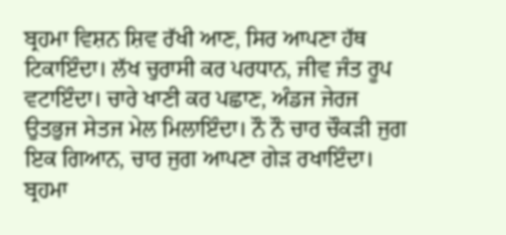ਬ੍ਰਹਮਾ ਵਿਸ਼ਨ ਸ਼ਿਵ ਰੱਖੀ ਆਣ, ਸਿਰ ਆਪਣਾ ਹੱਥ ਟਿਕਾਇੰਦਾ। ਲੱਖ ਚੁਰਾਸੀ ਕਰ ਪਰਧਾਨ, ਜੀਵ ਜੰਤ ਰੂਪ ਵਟਾਇੰਦਾ। ਚਾਰੇ ਖਾਣੀ ਕਰ ਪਛਾਣ, ਅੰਡਜ ਜੇਰਜ ਉਤਭੁਜ ਸੇਤਜ ਮੇਲ ਮਿਲਾਇੰਦਾ। ਨੌ ਨੌ ਚਾਰ ਚੌਕੜੀ ਜੁਗ ਇਕ ਗਿਆਨ, ਚਾਰ ਜੁਗ ਆਪਣਾ ਗੇੜ ਰਖਾਇੰਦਾ। ਬ੍ਰਹਮਾ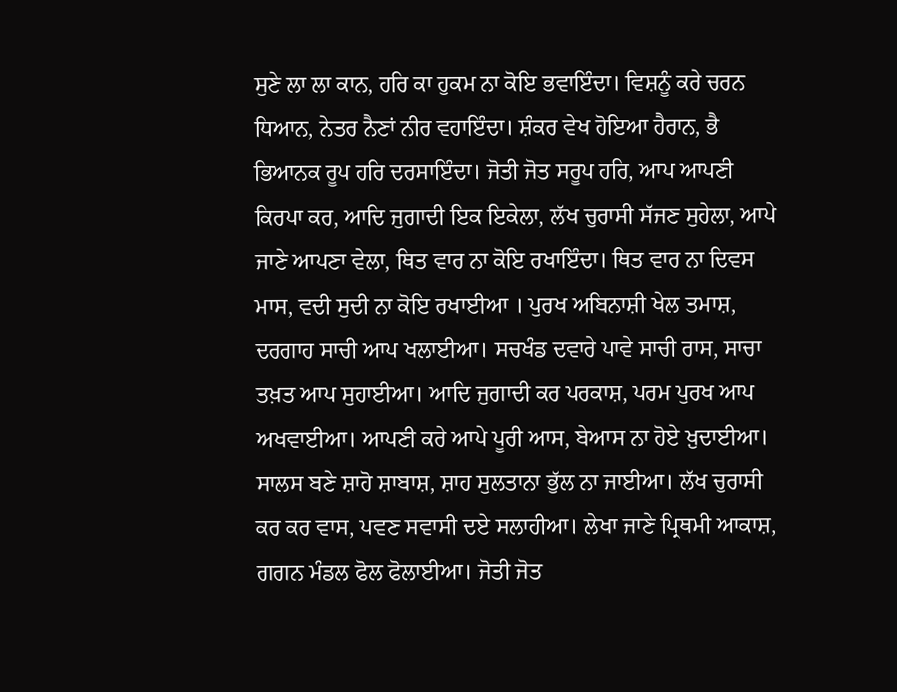ਸੁਣੇ ਲਾ ਲਾ ਕਾਨ, ਹਰਿ ਕਾ ਹੁਕਮ ਨਾ ਕੋਇ ਭਵਾਇੰਦਾ। ਵਿਸ਼ਨੂੰ ਕਰੇ ਚਰਨ ਧਿਆਨ, ਨੇਤਰ ਨੈਣਾਂ ਨੀਰ ਵਹਾਇੰਦਾ। ਸ਼ੰਕਰ ਵੇਖ ਹੋਇਆ ਹੈਰਾਨ, ਭੈ ਭਿਆਨਕ ਰੂਪ ਹਰਿ ਦਰਸਾਇੰਦਾ। ਜੋਤੀ ਜੋਤ ਸਰੂਪ ਹਰਿ, ਆਪ ਆਪਣੀ ਕਿਰਪਾ ਕਰ, ਆਦਿ ਜੁਗਾਦੀ ਇਕ ਇਕੇਲਾ, ਲੱਖ ਚੁਰਾਸੀ ਸੱਜਣ ਸੁਹੇਲਾ, ਆਪੇ ਜਾਣੇ ਆਪਣਾ ਵੇਲਾ, ਥਿਤ ਵਾਰ ਨਾ ਕੋਇ ਰਖਾਇੰਦਾ। ਥਿਤ ਵਾਰ ਨਾ ਦਿਵਸ ਮਾਸ, ਵਦੀ ਸੁਦੀ ਨਾ ਕੋਇ ਰਖਾਈਆ । ਪੁਰਖ ਅਬਿਨਾਸ਼ੀ ਖੇਲ ਤਮਾਸ਼, ਦਰਗਾਹ ਸਾਚੀ ਆਪ ਖਲਾਈਆ। ਸਚਖੰਡ ਦਵਾਰੇ ਪਾਵੇ ਸਾਚੀ ਰਾਸ, ਸਾਚਾ ਤਖ਼ਤ ਆਪ ਸੁਹਾਈਆ। ਆਦਿ ਜੁਗਾਦੀ ਕਰ ਪਰਕਾਸ਼, ਪਰਮ ਪੁਰਖ ਆਪ ਅਖਵਾਈਆ। ਆਪਣੀ ਕਰੇ ਆਪੇ ਪੂਰੀ ਆਸ, ਬੇਆਸ ਨਾ ਹੋਏ ਖ਼ੁਦਾਈਆ। ਸਾਲਸ ਬਣੇ ਸ਼ਾਹੋ ਸ਼ਾਬਾਸ਼, ਸ਼ਾਹ ਸੁਲਤਾਨਾ ਭੁੱਲ ਨਾ ਜਾਈਆ। ਲੱਖ ਚੁਰਾਸੀ ਕਰ ਕਰ ਵਾਸ, ਪਵਣ ਸਵਾਸੀ ਦਏ ਸਲਾਹੀਆ। ਲੇਖਾ ਜਾਣੇ ਪ੍ਰਿਥਮੀ ਆਕਾਸ਼, ਗਗਨ ਮੰਡਲ ਫੋਲ ਫੋਲਾਈਆ। ਜੋਤੀ ਜੋਤ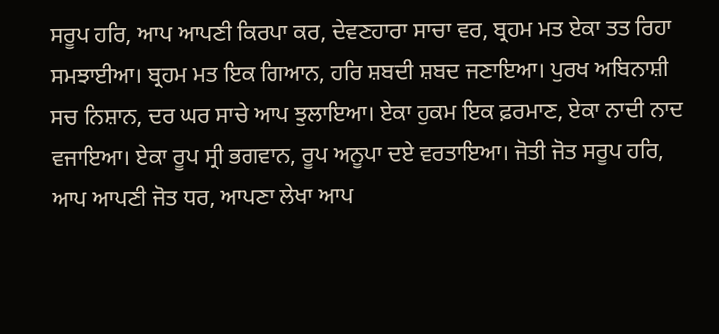ਸਰੂਪ ਹਰਿ, ਆਪ ਆਪਣੀ ਕਿਰਪਾ ਕਰ, ਦੇਵਣਹਾਰਾ ਸਾਚਾ ਵਰ, ਬ੍ਰਹਮ ਮਤ ਏਕਾ ਤਤ ਰਿਹਾ ਸਮਝਾਈਆ। ਬ੍ਰਹਮ ਮਤ ਇਕ ਗਿਆਨ, ਹਰਿ ਸ਼ਬਦੀ ਸ਼ਬਦ ਜਣਾਇਆ। ਪੁਰਖ ਅਬਿਨਾਸ਼ੀ ਸਚ ਨਿਸ਼ਾਨ, ਦਰ ਘਰ ਸਾਚੇ ਆਪ ਝੁਲਾਇਆ। ਏਕਾ ਹੁਕਮ ਇਕ ਫ਼ਰਮਾਣ, ਏਕਾ ਨਾਦੀ ਨਾਦ ਵਜਾਇਆ। ਏਕਾ ਰੂਪ ਸ੍ਰੀ ਭਗਵਾਨ, ਰੂਪ ਅਨੂਪਾ ਦਏ ਵਰਤਾਇਆ। ਜੋਤੀ ਜੋਤ ਸਰੂਪ ਹਰਿ, ਆਪ ਆਪਣੀ ਜੋਤ ਧਰ, ਆਪਣਾ ਲੇਖਾ ਆਪ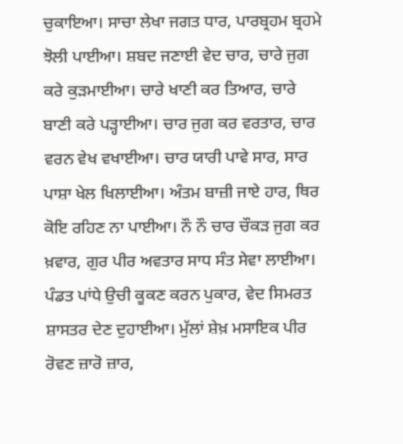ਚੁਕਾਇਆ। ਸਾਚਾ ਲੇਖਾ ਜਗਤ ਧਾਰ, ਪਾਰਬ੍ਰਹਮ ਬ੍ਰਹਮੇ ਝੋਲੀ ਪਾਈਆ। ਸ਼ਬਦ ਜਣਾਈ ਵੇਦ ਚਾਰ, ਚਾਰੇ ਜੁਗ ਕਰੇ ਕੁੜਮਾਈਆ। ਚਾਰੇ ਖਾਣੀ ਕਰ ਤਿਆਰ, ਚਾਰੇ ਬਾਣੀ ਕਰੇ ਪੜ੍ਹਾਈਆ। ਚਾਰ ਜੁਗ ਕਰ ਵਰਤਾਰ, ਚਾਰ ਵਰਨ ਵੇਖ ਵਖਾਈਆ। ਚਾਰ ਯਾਰੀ ਪਾਵੇ ਸਾਰ, ਸਾਰ ਪਾਸ਼ਾ ਖੇਲ ਖਿਲਾਈਆ। ਅੰਤਮ ਬਾਜ਼ੀ ਜਾਏ ਹਾਰ, ਥਿਰ ਕੋਇ ਰਹਿਣ ਨਾ ਪਾਈਆ। ਨੌ ਨੌ ਚਾਰ ਚੌਕੜ ਜੁਗ ਕਰ ਖ਼ਵਾਰ, ਗੁਰ ਪੀਰ ਅਵਤਾਰ ਸਾਧ ਸੰਤ ਸੇਵਾ ਲਾਈਆ। ਪੰਡਤ ਪਾਂਧੇ ਉਚੀ ਕੂਕਣ ਕਰਨ ਪੁਕਾਰ, ਵੇਦ ਸਿਮਰਤ ਸ਼ਾਸਤਰ ਦੇਣ ਦੁਹਾਈਆ। ਮੁੱਲਾਂ ਸ਼ੇਖ਼ ਮਸਾਇਕ ਪੀਰ ਰੋਵਣ ਜ਼ਾਰੋ ਜ਼ਾਰ,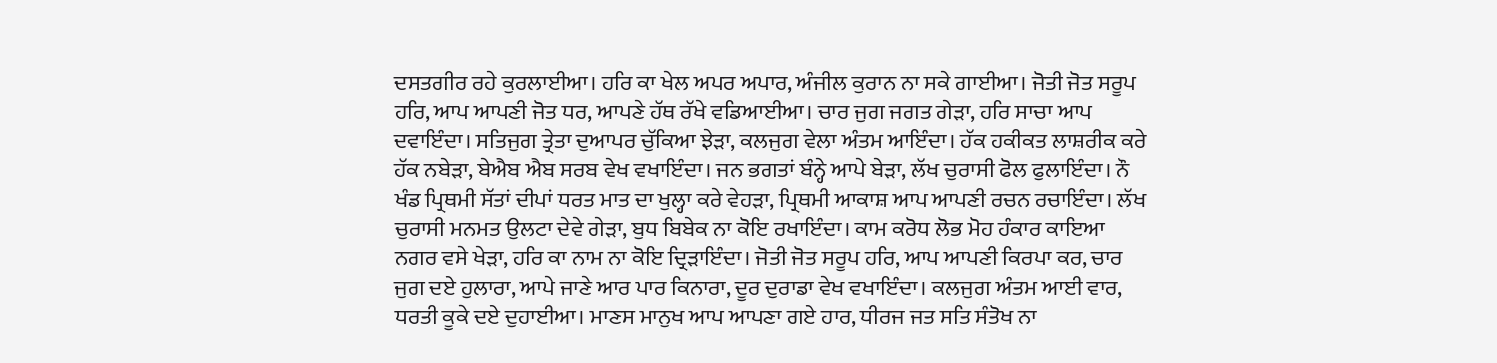ਦਸਤਗੀਰ ਰਹੇ ਕੁਰਲਾਈਆ। ਹਰਿ ਕਾ ਖੇਲ ਅਪਰ ਅਪਾਰ, ਅੰਜੀਲ ਕੁਰਾਨ ਨਾ ਸਕੇ ਗਾਈਆ। ਜੋਤੀ ਜੋਤ ਸਰੂਪ ਹਰਿ, ਆਪ ਆਪਣੀ ਜੋਤ ਧਰ, ਆਪਣੇ ਹੱਥ ਰੱਖੇ ਵਡਿਆਈਆ। ਚਾਰ ਜੁਗ ਜਗਤ ਗੇੜਾ, ਹਰਿ ਸਾਚਾ ਆਪ ਦਵਾਇੰਦਾ। ਸਤਿਜੁਗ ਤ੍ਰੇਤਾ ਦੁਆਪਰ ਚੁੱਕਿਆ ਝੇੜਾ, ਕਲਜੁਗ ਵੇਲਾ ਅੰਤਮ ਆਇੰਦਾ। ਹੱਕ ਹਕੀਕਤ ਲਾਸ਼ਰੀਕ ਕਰੇ ਹੱਕ ਨਬੇੜਾ, ਬੇਐਬ ਐਬ ਸਰਬ ਵੇਖ ਵਖਾਇੰਦਾ। ਜਨ ਭਗਤਾਂ ਬੰਨ੍ਹੇ ਆਪੇ ਬੇੜਾ, ਲੱਖ ਚੁਰਾਸੀ ਫੋਲ ਫੁਲਾਇੰਦਾ। ਨੌ ਖੰਡ ਪ੍ਰਿਥਮੀ ਸੱਤਾਂ ਦੀਪਾਂ ਧਰਤ ਮਾਤ ਦਾ ਖੁਲ੍ਹਾ ਕਰੇ ਵੇਹੜਾ, ਪ੍ਰਿਥਮੀ ਆਕਾਸ਼ ਆਪ ਆਪਣੀ ਰਚਨ ਰਚਾਇੰਦਾ। ਲੱਖ ਚੁਰਾਸੀ ਮਨਮਤ ਉਲਟਾ ਦੇਵੇ ਗੇੜਾ, ਬੁਧ ਬਿਬੇਕ ਨਾ ਕੋਇ ਰਖਾਇੰਦਾ। ਕਾਮ ਕਰੋਧ ਲੋਭ ਮੋਹ ਹੰਕਾਰ ਕਾਇਆ ਨਗਰ ਵਸੇ ਖੇੜਾ, ਹਰਿ ਕਾ ਨਾਮ ਨਾ ਕੋਇ ਦ੍ਰਿੜਾਇੰਦਾ। ਜੋਤੀ ਜੋਤ ਸਰੂਪ ਹਰਿ, ਆਪ ਆਪਣੀ ਕਿਰਪਾ ਕਰ, ਚਾਰ ਜੁਗ ਦਏ ਹੁਲਾਰਾ, ਆਪੇ ਜਾਣੇ ਆਰ ਪਾਰ ਕਿਨਾਰਾ, ਦੂਰ ਦੁਰਾਡਾ ਵੇਖ ਵਖਾਇੰਦਾ। ਕਲਜੁਗ ਅੰਤਮ ਆਈ ਵਾਰ, ਧਰਤੀ ਕੂਕੇ ਦਏ ਦੁਹਾਈਆ। ਮਾਣਸ ਮਾਨੁਖ ਆਪ ਆਪਣਾ ਗਏ ਹਾਰ, ਧੀਰਜ ਜਤ ਸਤਿ ਸੰਤੋਖ ਨਾ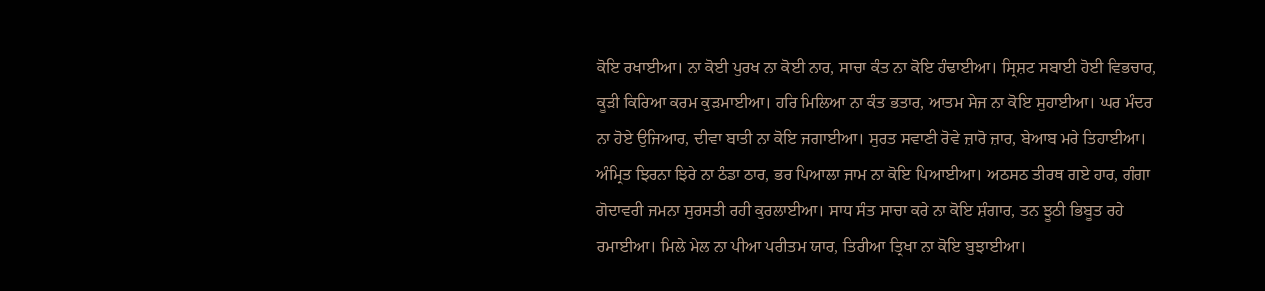ਕੋਇ ਰਖਾਈਆ। ਨਾ ਕੋਈ ਪੁਰਖ ਨਾ ਕੋਈ ਨਾਰ, ਸਾਚਾ ਕੰਤ ਨਾ ਕੋਇ ਹੰਢਾਈਆ। ਸ੍ਰਿਸ਼ਟ ਸਬਾਈ ਹੋਈ ਵਿਭਚਾਰ, ਕੂੜੀ ਕਿਰਿਆ ਕਰਮ ਕੁੜਮਾਈਆ। ਹਰਿ ਮਿਲਿਆ ਨਾ ਕੰਤ ਭਤਾਰ, ਆਤਮ ਸੇਜ ਨਾ ਕੋਇ ਸੁਹਾਈਆ। ਘਰ ਮੰਦਰ ਨਾ ਹੋਏ ਉਜਿਆਰ, ਦੀਵਾ ਬਾਤੀ ਨਾ ਕੋਇ ਜਗਾਈਆ। ਸੁਰਤ ਸਵਾਣੀ ਰੋਵੇ ਜ਼ਾਰੋ ਜ਼ਾਰ, ਬੇਆਬ ਮਰੇ ਤਿਹਾਈਆ। ਅੰਮ੍ਰਿਤ ਝਿਰਨਾ ਝਿਰੇ ਨਾ ਠੰਡਾ ਠਾਰ, ਭਰ ਪਿਆਲਾ ਜਾਮ ਨਾ ਕੋਇ ਪਿਆਈਆ। ਅਠਸਠ ਤੀਰਥ ਗਏ ਹਾਰ, ਗੰਗਾ ਗੋਦਾਵਰੀ ਜਮਨਾ ਸੁਰਸਤੀ ਰਹੀ ਕੁਰਲਾਈਆ। ਸਾਧ ਸੰਤ ਸਾਚਾ ਕਰੇ ਨਾ ਕੋਇ ਸ਼ੰਗਾਰ, ਤਨ ਝੂਠੀ ਭਿਬੂਤ ਰਹੇ ਰਮਾਈਆ। ਮਿਲੇ ਮੇਲ ਨਾ ਪੀਆ ਪਰੀਤਮ ਯਾਰ, ਤਿਰੀਆ ਤ੍ਰਿਖਾ ਨਾ ਕੋਇ ਬੁਝਾਈਆ।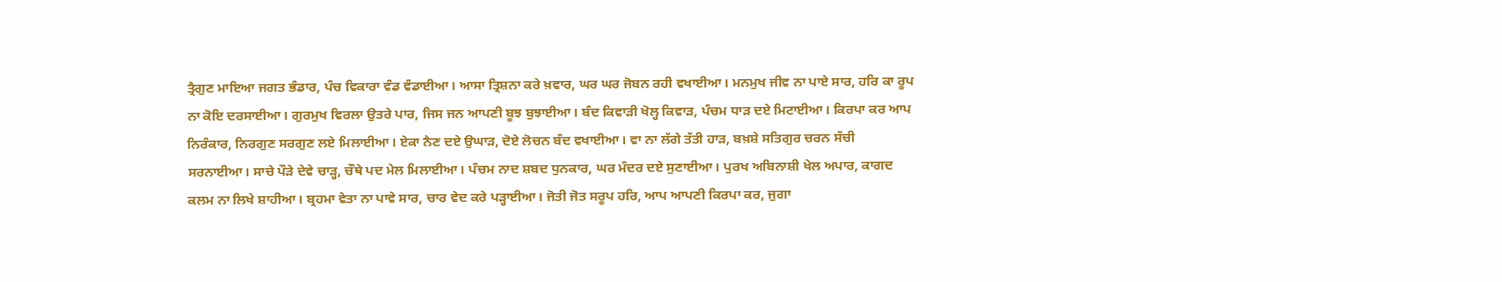ਤ੍ਰੈਗੁਣ ਮਾਇਆ ਜਗਤ ਭੰਡਾਰ, ਪੰਚ ਵਿਕਾਰਾ ਵੰਡ ਵੰਡਾਈਆ। ਆਸਾ ਤ੍ਰਿਸ਼ਨਾ ਕਰੇ ਖ਼ਵਾਰ, ਘਰ ਘਰ ਜੋਬਨ ਰਹੀ ਵਖਾਈਆ। ਮਨਮੁਖ ਜੀਵ ਨਾ ਪਾਏ ਸਾਰ, ਹਰਿ ਕਾ ਰੂਪ ਨਾ ਕੋਇ ਦਰਸਾਈਆ। ਗੁਰਮੁਖ ਵਿਰਲਾ ਉਤਰੇ ਪਾਰ, ਜਿਸ ਜਨ ਆਪਣੀ ਬੂਝ ਬੁਝਾਈਆ। ਬੰਦ ਕਿਵਾੜੀ ਖੋਲ੍ਹ ਕਿਵਾੜ, ਪੰਚਮ ਧਾੜ ਦਏ ਮਿਟਾਈਆ। ਕਿਰਪਾ ਕਰ ਆਪ ਨਿਰੰਕਾਰ, ਨਿਰਗੁਣ ਸਰਗੁਣ ਲਏ ਮਿਲਾਈਆ। ਏਕਾ ਨੈਣ ਦਏ ਉਘਾੜ, ਦੋਏ ਲੋਚਨ ਬੰਦ ਵਖਾਈਆ। ਵਾ ਨਾ ਲੱਗੇ ਤੱਤੀ ਹਾੜ, ਬਖ਼ਸ਼ੇ ਸਤਿਗੁਰ ਚਰਨ ਸੱਚੀ ਸਰਨਾਈਆ। ਸਾਚੇ ਪੌੜੇ ਦੇਵੇ ਚਾੜ੍ਹ, ਚੌਥੇ ਪਦ ਮੇਲ ਮਿਲਾਈਆ। ਪੰਚਮ ਨਾਦ ਸ਼ਬਦ ਧੁਨਕਾਰ, ਘਰ ਮੰਦਰ ਦਏ ਸੁਣਾਈਆ। ਪੁਰਖ ਅਬਿਨਾਸ਼ੀ ਖੇਲ ਅਪਾਰ, ਕਾਗਦ ਕਲਮ ਨਾ ਲਿਖੇ ਸ਼ਾਹੀਆ। ਬ੍ਰਹਮਾ ਵੇਤਾ ਨਾ ਪਾਵੇ ਸਾਰ, ਚਾਰ ਵੇਦ ਕਰੇ ਪੜ੍ਹਾਈਆ। ਜੋਤੀ ਜੋਤ ਸਰੂਪ ਹਰਿ, ਆਪ ਆਪਣੀ ਕਿਰਪਾ ਕਰ, ਜੁਗਾ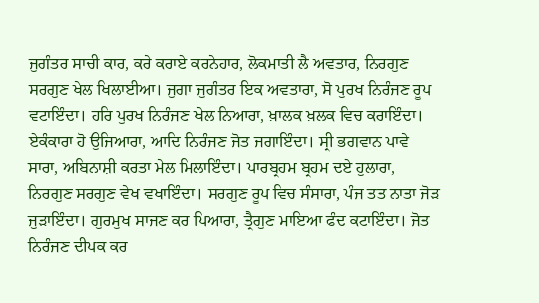ਜੁਗੰਤਰ ਸਾਚੀ ਕਾਰ, ਕਰੇ ਕਰਾਏ ਕਰਨੇਹਾਰ, ਲੋਕਮਾਤੀ ਲੈ ਅਵਤਾਰ, ਨਿਰਗੁਣ ਸਰਗੁਣ ਖੇਲ ਖਿਲਾਈਆ। ਜੁਗਾ ਜੁਗੰਤਰ ਇਕ ਅਵਤਾਰਾ, ਸੋ ਪੁਰਖ ਨਿਰੰਜਣ ਰੂਪ ਵਟਾਇੰਦਾ। ਹਰਿ ਪੁਰਖ ਨਿਰੰਜਣ ਖੇਲ ਨਿਆਰਾ, ਖ਼ਾਲਕ ਖ਼ਲਕ ਵਿਚ ਕਰਾਇੰਦਾ। ਏਕੰਕਾਰਾ ਹੋ ਉਜਿਆਰਾ, ਆਦਿ ਨਿਰੰਜਣ ਜੋਤ ਜਗਾਇੰਦਾ। ਸ੍ਰੀ ਭਗਵਾਨ ਪਾਵੇ ਸਾਰਾ, ਅਬਿਨਾਸ਼ੀ ਕਰਤਾ ਮੇਲ ਮਿਲਾਇੰਦਾ। ਪਾਰਬ੍ਰਹਮ ਬ੍ਰਹਮ ਦਏ ਹੁਲਾਰਾ, ਨਿਰਗੁਣ ਸਰਗੁਣ ਵੇਖ ਵਖਾਇੰਦਾ। ਸਰਗੁਣ ਰੂਪ ਵਿਚ ਸੰਸਾਰਾ, ਪੰਜ ਤਤ ਨਾਤਾ ਜੋੜ ਜੁੜਾਇੰਦਾ। ਗੁਰਮੁਖ ਸਾਜਣ ਕਰ ਪਿਆਰਾ, ਤ੍ਰੈਗੁਣ ਮਾਇਆ ਫੰਦ ਕਟਾਇੰਦਾ। ਜੋਤ ਨਿਰੰਜਣ ਦੀਪਕ ਕਰ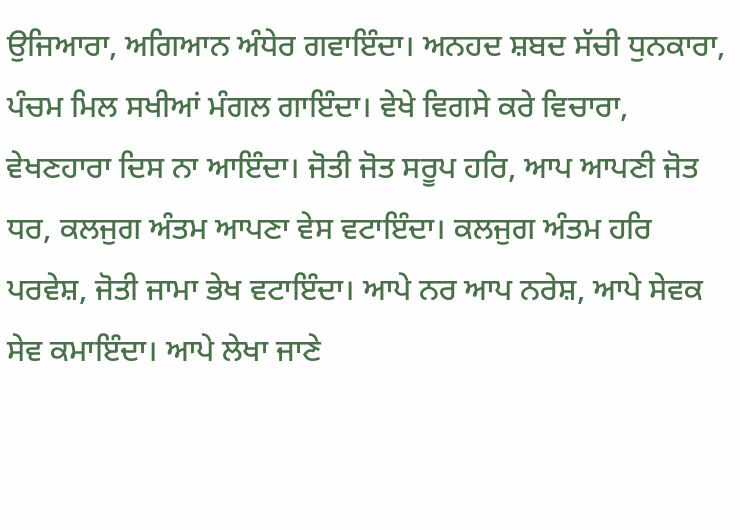ਉਜਿਆਰਾ, ਅਗਿਆਨ ਅੰਧੇਰ ਗਵਾਇੰਦਾ। ਅਨਹਦ ਸ਼ਬਦ ਸੱਚੀ ਧੁਨਕਾਰਾ, ਪੰਚਮ ਮਿਲ ਸਖੀਆਂ ਮੰਗਲ ਗਾਇੰਦਾ। ਵੇਖੇ ਵਿਗਸੇ ਕਰੇ ਵਿਚਾਰਾ, ਵੇਖਣਹਾਰਾ ਦਿਸ ਨਾ ਆਇੰਦਾ। ਜੋਤੀ ਜੋਤ ਸਰੂਪ ਹਰਿ, ਆਪ ਆਪਣੀ ਜੋਤ ਧਰ, ਕਲਜੁਗ ਅੰਤਮ ਆਪਣਾ ਵੇਸ ਵਟਾਇੰਦਾ। ਕਲਜੁਗ ਅੰਤਮ ਹਰਿ ਪਰਵੇਸ਼, ਜੋਤੀ ਜਾਮਾ ਭੇਖ ਵਟਾਇੰਦਾ। ਆਪੇ ਨਰ ਆਪ ਨਰੇਸ਼, ਆਪੇ ਸੇਵਕ ਸੇਵ ਕਮਾਇੰਦਾ। ਆਪੇ ਲੇਖਾ ਜਾਣੇ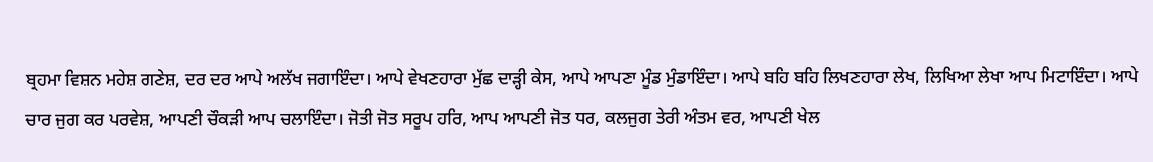ਬ੍ਰਹਮਾ ਵਿਸ਼ਨ ਮਹੇਸ਼ ਗਣੇਸ਼, ਦਰ ਦਰ ਆਪੇ ਅਲੱਖ ਜਗਾਇੰਦਾ। ਆਪੇ ਵੇਖਣਹਾਰਾ ਮੁੱਛ ਦਾੜ੍ਹੀ ਕੇਸ, ਆਪੇ ਆਪਣਾ ਮੂੰਡ ਮੁੰਡਾਇੰਦਾ। ਆਪੇ ਬਹਿ ਬਹਿ ਲਿਖਣਹਾਰਾ ਲੇਖ, ਲਿਖਿਆ ਲੇਖਾ ਆਪ ਮਿਟਾਇੰਦਾ। ਆਪੇ ਚਾਰ ਜੁਗ ਕਰ ਪਰਵੇਸ਼, ਆਪਣੀ ਚੌਕੜੀ ਆਪ ਚਲਾਇੰਦਾ। ਜੋਤੀ ਜੋਤ ਸਰੂਪ ਹਰਿ, ਆਪ ਆਪਣੀ ਜੋਤ ਧਰ, ਕਲਜੁਗ ਤੇਰੀ ਅੰਤਮ ਵਰ, ਆਪਣੀ ਖੇਲ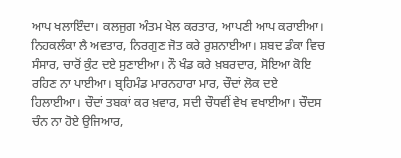ਆਪ ਖਲਾਇੰਦਾ। ਕਲਜੁਗ ਅੰਤਮ ਖੇਲ ਕਰਤਾਰ, ਆਪਣੀ ਆਪ ਕਰਾਈਆ। ਨਿਹਕਲੰਕਾ ਲੈ ਅਵਤਾਰ, ਨਿਰਗੁਣ ਜੋਤ ਕਰੇ ਰੁਸ਼ਨਾਈਆ। ਸ਼ਬਦ ਡੰਕਾ ਵਿਚ ਸੰਸਾਰ, ਚਾਰੋਂ ਕੁੰਟ ਦਏ ਸੁਣਾਈਆ। ਨੌ ਖੰਡ ਕਰੇ ਖ਼ਬਰਦਾਰ, ਸੋਇਆ ਕੋਇ ਰਹਿਣ ਨਾ ਪਾਈਆ। ਬ੍ਰਹਿਮੰਡ ਮਾਰਨਹਾਰਾ ਮਾਰ, ਚੌਦਾਂ ਲੋਕ ਦਏ ਹਿਲਾਈਆ। ਚੌਦਾਂ ਤਬਕਾਂ ਕਰ ਖ਼ਵਾਰ, ਸਦੀ ਚੌਧਵੀਂ ਵੇਖ ਵਖਾਈਆ। ਚੌਦਸ ਚੰਨ ਨਾ ਹੋਏ ਉਜਿਆਰ,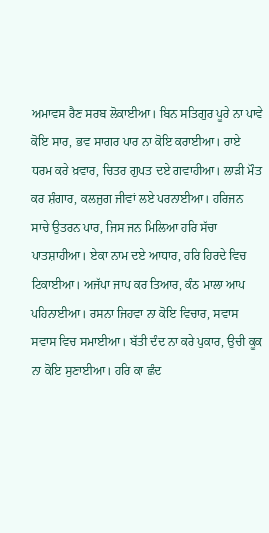ਅਮਾਵਸ ਰੈਣ ਸਰਬ ਲੋਕਾਈਆ। ਬਿਨ ਸਤਿਗੁਰ ਪੂਰੇ ਨਾ ਪਾਵੇ ਕੋਇ ਸਾਰ, ਭਵ ਸਾਗਰ ਪਾਰ ਨਾ ਕੋਇ ਕਰਾਈਆ। ਰਾਏ ਧਰਮ ਕਰੇ ਖ਼ਵਾਰ, ਚਿਤਰ ਗੁਪਤ ਦਏ ਗਵਾਹੀਆ। ਲਾੜੀ ਮੌਤ ਕਰ ਸ਼ੰਗਾਰ, ਕਲਜੁਗ ਜੀਵਾਂ ਲਏ ਪਰਨਾਈਆ। ਹਰਿਜਨ ਸਾਚੇ ਉਤਰਨ ਪਾਰ, ਜਿਸ ਜਨ ਮਿਲਿਆ ਹਰਿ ਸੱਚਾ ਪਾਤਸ਼ਾਹੀਆ। ਏਕਾ ਨਾਮ ਦਏ ਆਧਾਰ, ਹਰਿ ਹਿਰਦੇ ਵਿਚ ਟਿਕਾਈਆ। ਅਜੱਪਾ ਜਾਪ ਕਰ ਤਿਆਰ, ਕੰਠ ਮਾਲਾ ਆਪ ਪਹਿਨਾਈਆ। ਰਸਨਾ ਜਿਹਵਾ ਨਾ ਕੋਇ ਵਿਚਾਰ, ਸਵਾਸ ਸਵਾਸ ਵਿਚ ਸਮਾਈਆ। ਬੱਤੀ ਦੰਦ ਨਾ ਕਰੇ ਪੁਕਾਰ, ਉਚੀ ਕੂਕ ਨਾ ਕੋਇ ਸੁਣਾਈਆ। ਹਰਿ ਕਾ ਛੰਦ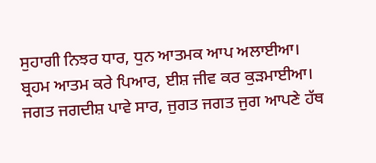ਸੁਹਾਗੀ ਨਿਝਰ ਧਾਰ, ਧੁਨ ਆਤਮਕ ਆਪ ਅਲਾਈਆ। ਬ੍ਰਹਮ ਆਤਮ ਕਰੇ ਪਿਆਰ, ਈਸ਼ ਜੀਵ ਕਰ ਕੁੜਮਾਈਆ। ਜਗਤ ਜਗਦੀਸ਼ ਪਾਵੇ ਸਾਰ, ਜੁਗਤ ਜਗਤ ਜੁਗ ਆਪਣੇ ਹੱਥ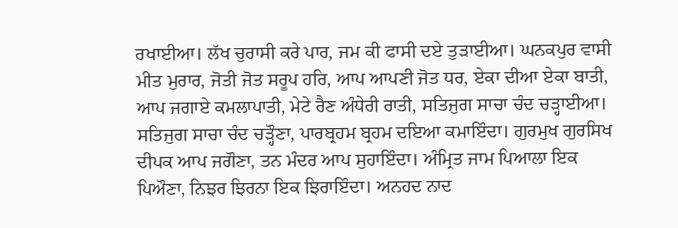ਰਖਾਈਆ। ਲੱਖ ਚੁਰਾਸੀ ਕਰੇ ਪਾਰ, ਜਮ ਕੀ ਫਾਸੀ ਦਏ ਤੁੜਾਈਆ। ਘਨਕਪੁਰ ਵਾਸੀ ਮੀਤ ਮੁਰਾਰ, ਜੋਤੀ ਜੋਤ ਸਰੂਪ ਹਰਿ, ਆਪ ਆਪਣੀ ਜੋਤ ਧਰ, ਏਕਾ ਦੀਆ ਏਕਾ ਬਾਤੀ, ਆਪ ਜਗਾਏ ਕਮਲਾਪਾਤੀ, ਮੇਟੇ ਰੈਣ ਅੰਧੇਰੀ ਰਾਤੀ, ਸਤਿਜੁਗ ਸਾਚਾ ਚੰਦ ਚੜ੍ਹਾਈਆ। ਸਤਿਜੁਗ ਸਾਚਾ ਚੰਦ ਚੜ੍ਹੌਣਾ, ਪਾਰਬ੍ਰਹਮ ਬ੍ਰਹਮ ਦਇਆ ਕਮਾਇੰਦਾ। ਗੁਰਮੁਖ ਗੁਰਸਿਖ ਦੀਪਕ ਆਪ ਜਗੌਣਾ, ਤਨ ਮੰਦਰ ਆਪ ਸੁਹਾਇੰਦਾ। ਅੰਮ੍ਰਿਤ ਜਾਮ ਪਿਆਲਾ ਇਕ ਪਿਔਣਾ, ਨਿਝਰ ਝਿਰਨਾ ਇਕ ਝਿਰਾਇੰਦਾ। ਅਨਹਦ ਨਾਦ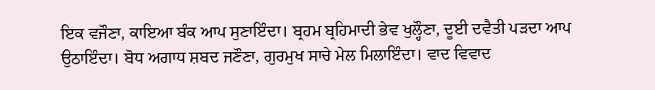ਇਕ ਵਜੌਣਾ, ਕਾਇਆ ਬੰਕ ਆਪ ਸੁਣਾਇੰਦਾ। ਬ੍ਰਹਮ ਬ੍ਰਹਿਮਾਦੀ ਭੇਵ ਖੁਲ੍ਹੌਣਾ, ਦੂਈ ਦਵੈਤੀ ਪੜਦਾ ਆਪ ਉਠਾਇੰਦਾ। ਬੋਧ ਅਗਾਧ ਸ਼ਬਦ ਜਣੌਣਾ, ਗੁਰਮੁਖ ਸਾਚੇ ਮੇਲ ਮਿਲਾਇੰਦਾ। ਵਾਦ ਵਿਵਾਦ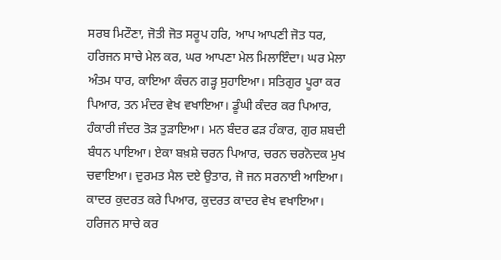ਸਰਬ ਮਿਟੌਣਾ, ਜੋਤੀ ਜੋਤ ਸਰੂਪ ਹਰਿ, ਆਪ ਆਪਣੀ ਜੋਤ ਧਰ, ਹਰਿਜਨ ਸਾਚੇ ਮੇਲ ਕਰ, ਘਰ ਆਪਣਾ ਮੇਲ ਮਿਲਾਇੰਦਾ। ਘਰ ਮੇਲਾ ਅੰਤਮ ਧਾਰ, ਕਾਇਆ ਕੰਚਨ ਗੜ੍ਹ ਸੁਹਾਇਆ। ਸਤਿਗੁਰ ਪੂਰਾ ਕਰ ਪਿਆਰ, ਤਨ ਮੰਦਰ ਵੇਖ ਵਖਾਇਆ। ਡੂੰਘੀ ਕੰਦਰ ਕਰ ਪਿਆਰ, ਹੰਕਾਰੀ ਜੰਦਰ ਤੋੜ ਤੁੜਾਇਆ। ਮਨ ਬੰਦਰ ਫੜ ਹੰਕਾਰ, ਗੁਰ ਸ਼ਬਦੀ ਬੰਧਨ ਪਾਇਆ। ਏਕਾ ਬਖ਼ਸ਼ੇ ਚਰਨ ਪਿਆਰ, ਚਰਨ ਚਰਨੋਦਕ ਮੁਖ ਚਵਾਇਆ। ਦੁਰਮਤ ਮੈਲ ਦਏ ਉਤਾਰ, ਜੋ ਜਨ ਸਰਨਾਈ ਆਇਆ। ਕਾਦਰ ਕੁਦਰਤ ਕਰੇ ਪਿਆਰ, ਕੁਦਰਤ ਕਾਦਰ ਵੇਖ ਵਖਾਇਆ। ਹਰਿਜਨ ਸਾਚੇ ਕਰ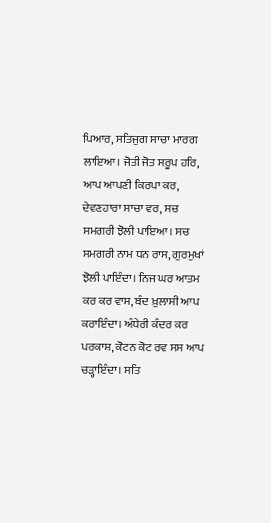ਪਿਆਰ, ਸਤਿਜੁਗ ਸਾਚਾ ਮਾਰਗ ਲਾਇਆ। ਜੋਤੀ ਜੋਤ ਸਰੂਪ ਹਰਿ, ਆਪ ਆਪਣੀ ਕਿਰਪਾ ਕਰ, ਦੇਵਣਹਾਰਾ ਸਾਚਾ ਵਰ, ਸਚ ਸਮਗਰੀ ਝੋਲੀ ਪਾਇਆ। ਸਚ ਸਮਗਰੀ ਨਾਮ ਧਨ ਰਾਸ, ਗੁਰਮੁਖਾਂ ਝੋਲੀ ਪਾਇੰਦਾ। ਨਿਜ ਘਰ ਆਤਮ ਕਰ ਕਰ ਵਾਸ, ਬੰਦ ਖ਼ੁਲਾਸੀ ਆਪ ਕਰਾਇੰਦਾ। ਅੰਧੇਰੀ ਕੰਦਰ ਕਰ ਪਰਕਾਸ਼, ਕੋਟਨ ਕੋਟ ਰਵ ਸਸ ਆਪ ਚੜ੍ਹਾਇੰਦਾ। ਸਤਿ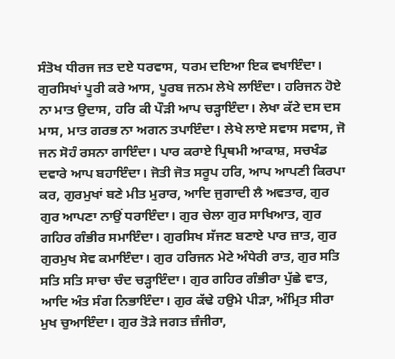ਸੰਤੋਖ ਧੀਰਜ ਜਤ ਦਏ ਧਰਵਾਸ, ਧਰਮ ਦਇਆ ਇਕ ਵਖਾਇੰਦਾ। ਗੁਰਸਿਖਾਂ ਪੂਰੀ ਕਰੇ ਆਸ, ਪੂਰਬ ਜਨਮ ਲੇਖੇ ਲਾਇੰਦਾ। ਹਰਿਜਨ ਹੋਏ ਨਾ ਮਾਤ ਉਦਾਸ, ਹਰਿ ਕੀ ਪੌੜੀ ਆਪ ਚੜ੍ਹਾਇੰਦਾ। ਲੇਖਾ ਕੱਟੇ ਦਸ ਦਸ ਮਾਸ, ਮਾਤ ਗਰਭ ਨਾ ਅਗਨ ਤਪਾਇੰਦਾ। ਲੇਖੇ ਲਾਏ ਸਵਾਸ ਸਵਾਸ, ਜੋ ਜਨ ਸੋਹੰ ਰਸਨਾ ਗਾਇੰਦਾ। ਪਾਰ ਕਰਾਏ ਪ੍ਰਿਥਮੀ ਆਕਾਸ਼, ਸਚਖੰਡ ਦਵਾਰੇ ਆਪ ਬਹਾਇੰਦਾ। ਜੋਤੀ ਜੋਤ ਸਰੂਪ ਹਰਿ, ਆਪ ਆਪਣੀ ਕਿਰਪਾ ਕਰ, ਗੁਰਮੁਖਾਂ ਬਣੇ ਮੀਤ ਮੁਰਾਰ, ਆਦਿ ਜੁਗਾਦੀ ਲੈ ਅਵਤਾਰ, ਗੁਰ ਗੁਰ ਆਪਣਾ ਨਾਉਂ ਧਰਾਇੰਦਾ। ਗੁਰ ਚੇਲਾ ਗੁਰ ਸਾਖਿਆਤ, ਗੁਰ ਗਹਿਰ ਗੰਭੀਰ ਸਮਾਇੰਦਾ। ਗੁਰਸਿਖ ਸੱਜਣ ਬਣਾਏ ਪਾਰ ਜ਼ਾਤ, ਗੁਰ ਗੁਰਮੁਖ ਸੇਵ ਕਮਾਇੰਦਾ। ਗੁਰ ਹਰਿਜਨ ਮੇਟੇ ਅੰਧੇਰੀ ਰਾਤ, ਗੁਰ ਸਤਿ ਸਤਿ ਸਤਿ ਸਾਚਾ ਚੰਦ ਚੜ੍ਹਾਇੰਦਾ। ਗੁਰ ਗਹਿਰ ਗੰਭੀਰਾ ਪੁੱਛੇ ਵਾਤ, ਆਦਿ ਅੰਤ ਸੰਗ ਨਿਭਾਇੰਦਾ। ਗੁਰ ਕੱਢੇ ਹਉਮੇ ਪੀੜਾ, ਅੰਮ੍ਰਿਤ ਸੀਰਾ ਮੁਖ ਚੁਆਇੰਦਾ। ਗੁਰ ਤੋੜੇ ਜਗਤ ਜ਼ੰਜੀਰਾ,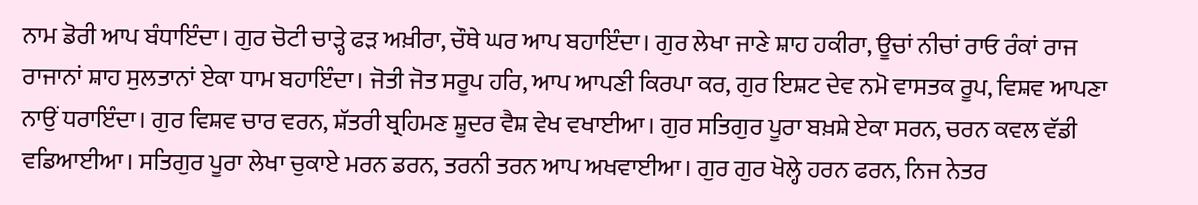ਨਾਮ ਡੋਰੀ ਆਪ ਬੰਧਾਇੰਦਾ। ਗੁਰ ਚੋਟੀ ਚਾੜ੍ਹੇ ਫੜ ਅਖ਼ੀਰਾ, ਚੌਥੇ ਘਰ ਆਪ ਬਹਾਇੰਦਾ। ਗੁਰ ਲੇਖਾ ਜਾਣੇ ਸ਼ਾਹ ਹਕੀਰਾ, ਊਚਾਂ ਨੀਚਾਂ ਰਾਓ ਰੰਕਾਂ ਰਾਜ ਰਾਜਾਨਾਂ ਸ਼ਾਹ ਸੁਲਤਾਨਾਂ ਏਕਾ ਧਾਮ ਬਹਾਇੰਦਾ। ਜੋਤੀ ਜੋਤ ਸਰੂਪ ਹਰਿ, ਆਪ ਆਪਣੀ ਕਿਰਪਾ ਕਰ, ਗੁਰ ਇਸ਼ਟ ਦੇਵ ਨਮੋ ਵਾਸਤਕ ਰੂਪ, ਵਿਸ਼ਵ ਆਪਣਾ ਨਾਉਂ ਧਰਾਇੰਦਾ। ਗੁਰ ਵਿਸ਼ਵ ਚਾਰ ਵਰਨ, ਸ਼ੱਤਰੀ ਬ੍ਰਹਿਮਣ ਸ਼ੂਦਰ ਵੈਸ਼ ਵੇਖ ਵਖਾਈਆ। ਗੁਰ ਸਤਿਗੁਰ ਪੂਰਾ ਬਖ਼ਸ਼ੇ ਏਕਾ ਸਰਨ, ਚਰਨ ਕਵਲ ਵੱਡੀ ਵਡਿਆਈਆ। ਸਤਿਗੁਰ ਪੂਰਾ ਲੇਖਾ ਚੁਕਾਏ ਮਰਨ ਡਰਨ, ਤਰਨੀ ਤਰਨ ਆਪ ਅਖਵਾਈਆ। ਗੁਰ ਗੁਰ ਖੋਲ੍ਹੇ ਹਰਨ ਫਰਨ, ਨਿਜ ਨੇਤਰ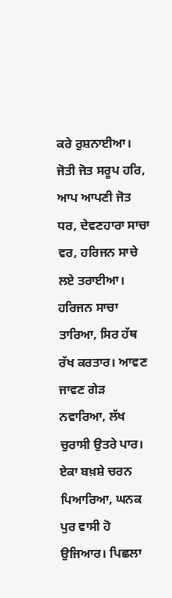ਕਰੇ ਰੁਸ਼ਨਾਈਆ। ਜੋਤੀ ਜੋਤ ਸਰੂਪ ਹਰਿ, ਆਪ ਆਪਣੀ ਜੋਤ ਧਰ, ਦੇਵਣਹਾਰਾ ਸਾਚਾ ਵਰ, ਹਰਿਜਨ ਸਾਚੇ ਲਏ ਤਰਾਈਆ। ਹਰਿਜਨ ਸਾਚਾ ਤਾਰਿਆ, ਸਿਰ ਹੱਥ ਰੱਖ ਕਰਤਾਰ। ਆਵਣ ਜਾਵਣ ਗੇੜ ਨਵਾਰਿਆ, ਲੱਖ ਚੁਰਾਸੀ ਉਤਰੇ ਪਾਰ। ਏਕਾ ਬਖ਼ਸ਼ੇ ਚਰਨ ਪਿਆਰਿਆ, ਘਨਕ ਪੁਰ ਵਾਸੀ ਹੋ ਉਜਿਆਰ। ਪਿਛਲਾ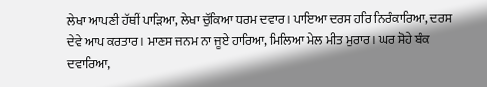ਲੇਖਾ ਆਪਣੀ ਹੱਥੀਂ ਪਾੜਿਆ, ਲੇਖਾ ਚੁੱਕਿਆ ਧਰਮ ਦਵਾਰ। ਪਾਇਆ ਦਰਸ ਹਰਿ ਨਿਰੰਕਾਰਿਆ, ਦਰਸ ਦੇਵੇ ਆਪ ਕਰਤਾਰ। ਮਾਣਸ ਜਨਮ ਨਾ ਜੂਏ ਹਾਰਿਆ, ਮਿਲਿਆ ਮੇਲ ਮੀਤ ਮੁਰਾਰ। ਘਰ ਸੋਹੇ ਬੰਕ ਦਵਾਰਿਆ,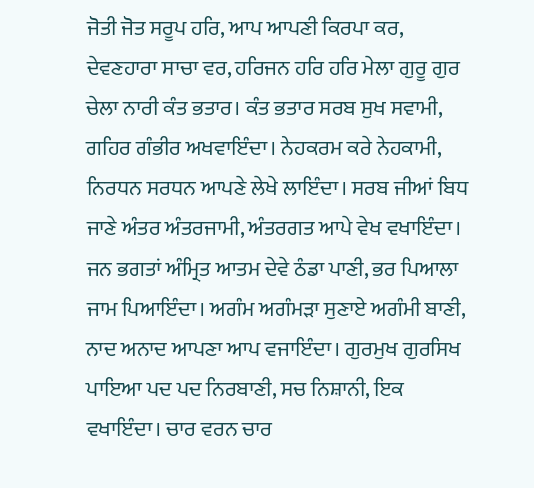ਜੋਤੀ ਜੋਤ ਸਰੂਪ ਹਰਿ, ਆਪ ਆਪਣੀ ਕਿਰਪਾ ਕਰ, ਦੇਵਣਹਾਰਾ ਸਾਚਾ ਵਰ, ਹਰਿਜਨ ਹਰਿ ਹਰਿ ਮੇਲਾ ਗੁਰੂ ਗੁਰ ਚੇਲਾ ਨਾਰੀ ਕੰਤ ਭਤਾਰ। ਕੰਤ ਭਤਾਰ ਸਰਬ ਸੁਖ ਸਵਾਮੀ, ਗਹਿਰ ਗੰਭੀਰ ਅਖਵਾਇੰਦਾ। ਨੇਹਕਰਮ ਕਰੇ ਨੇਹਕਾਮੀ, ਨਿਰਧਨ ਸਰਧਨ ਆਪਣੇ ਲੇਖੇ ਲਾਇੰਦਾ। ਸਰਬ ਜੀਆਂ ਬਿਧ ਜਾਣੇ ਅੰਤਰ ਅੰਤਰਜਾਮੀ, ਅੰਤਰਗਤ ਆਪੇ ਵੇਖ ਵਖਾਇੰਦਾ। ਜਨ ਭਗਤਾਂ ਅੰਮ੍ਰਿਤ ਆਤਮ ਦੇਵੇ ਠੰਡਾ ਪਾਣੀ, ਭਰ ਪਿਆਲਾ ਜਾਮ ਪਿਆਇੰਦਾ। ਅਗੰਮ ਅਗੰਮੜਾ ਸੁਣਾਏ ਅਗੰਮੀ ਬਾਣੀ, ਨਾਦ ਅਨਾਦ ਆਪਣਾ ਆਪ ਵਜਾਇੰਦਾ। ਗੁਰਮੁਖ ਗੁਰਸਿਖ ਪਾਇਆ ਪਦ ਪਦ ਨਿਰਬਾਣੀ, ਸਚ ਨਿਸ਼ਾਨੀ, ਇਕ ਵਖਾਇੰਦਾ। ਚਾਰ ਵਰਨ ਚਾਰ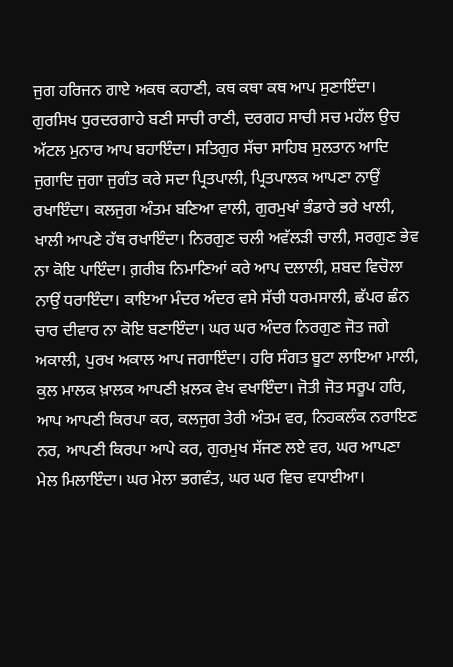ਜੁਗ ਹਰਿਜਨ ਗਾਏ ਅਕਥ ਕਹਾਣੀ, ਕਥ ਕਥਾ ਕਥ ਆਪ ਸੁਣਾਇੰਦਾ। ਗੁਰਸਿਖ ਧੁਰਦਰਗਾਹੇ ਬਣੀ ਸਾਚੀ ਰਾਣੀ, ਦਰਗਹ ਸਾਚੀ ਸਚ ਮਹੱਲ ਉਚ ਅੱਟਲ ਮੁਨਾਰ ਆਪ ਬਹਾਇੰਦਾ। ਸਤਿਗੁਰ ਸੱਚਾ ਸਾਹਿਬ ਸੁਲਤਾਨ ਆਦਿ ਜੁਗਾਦਿ ਜੁਗਾ ਜੁਗੰਤ ਕਰੇ ਸਦਾ ਪ੍ਰਿਤਪਾਲੀ, ਪ੍ਰਿਤਪਾਲਕ ਆਪਣਾ ਨਾਉਂ ਰਖਾਇੰਦਾ। ਕਲਜੁਗ ਅੰਤਮ ਬਣਿਆ ਵਾਲੀ, ਗੁਰਮੁਖਾਂ ਭੰਡਾਰੇ ਭਰੇ ਖਾਲੀ, ਖਾਲੀ ਆਪਣੇ ਹੱਥ ਰਖਾਇੰਦਾ। ਨਿਰਗੁਣ ਚਲੀ ਅਵੱਲੜੀ ਚਾਲੀ, ਸਰਗੁਣ ਭੇਵ ਨਾ ਕੋਇ ਪਾਇੰਦਾ। ਗ਼ਰੀਬ ਨਿਮਾਣਿਆਂ ਕਰੇ ਆਪ ਦਲਾਲੀ, ਸ਼ਬਦ ਵਿਚੋਲਾ ਨਾਉਂ ਧਰਾਇੰਦਾ। ਕਾਇਆ ਮੰਦਰ ਅੰਦਰ ਵਸੇ ਸੱਚੀ ਧਰਮਸਾਲੀ, ਛੱਪਰ ਛੰਨ ਚਾਰ ਦੀਵਾਰ ਨਾ ਕੋਇ ਬਣਾਇੰਦਾ। ਘਰ ਘਰ ਅੰਦਰ ਨਿਰਗੁਣ ਜੋਤ ਜਗੇ ਅਕਾਲੀ, ਪੁਰਖ ਅਕਾਲ ਆਪ ਜਗਾਇੰਦਾ। ਹਰਿ ਸੰਗਤ ਬੂਟਾ ਲਾਇਆ ਮਾਲੀ, ਕੁਲ ਮਾਲਕ ਖ਼ਾਲਕ ਆਪਣੀ ਖ਼ਲਕ ਵੇਖ ਵਖਾਇੰਦਾ। ਜੋਤੀ ਜੋਤ ਸਰੂਪ ਹਰਿ, ਆਪ ਆਪਣੀ ਕਿਰਪਾ ਕਰ, ਕਲਜੁਗ ਤੇਰੀ ਅੰਤਮ ਵਰ, ਨਿਹਕਲੰਕ ਨਰਾਇਣ ਨਰ, ਆਪਣੀ ਕਿਰਪਾ ਆਪੇ ਕਰ, ਗੁਰਮੁਖ ਸੱਜਣ ਲਏ ਵਰ, ਘਰ ਆਪਣਾ ਮੇਲ ਮਿਲਾਇੰਦਾ। ਘਰ ਮੇਲਾ ਭਗਵੰਤ, ਘਰ ਘਰ ਵਿਚ ਵਧਾਈਆ।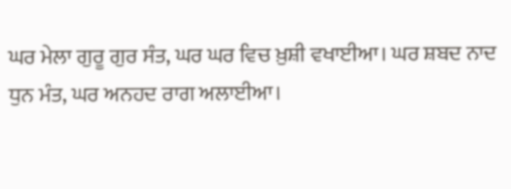ਘਰ ਮੇਲਾ ਗੁਰੂ ਗੁਰ ਸੰਤ, ਘਰ ਘਰ ਵਿਚ ਖ਼ੁਸ਼ੀ ਵਖਾਈਆ। ਘਰ ਸ਼ਬਦ ਨਾਦ ਧੁਨ ਮੰਤ, ਘਰ ਅਨਹਦ ਰਾਗ ਅਲਾਈਆ।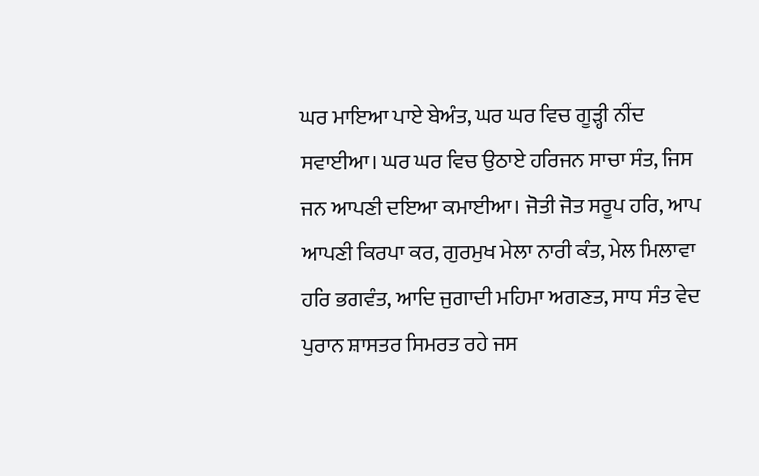ਘਰ ਮਾਇਆ ਪਾਏ ਬੇਅੰਤ, ਘਰ ਘਰ ਵਿਚ ਗੂੜ੍ਹੀ ਨੀਂਦ ਸਵਾਈਆ। ਘਰ ਘਰ ਵਿਚ ਉਠਾਏ ਹਰਿਜਨ ਸਾਚਾ ਸੰਤ, ਜਿਸ ਜਨ ਆਪਣੀ ਦਇਆ ਕਮਾਈਆ। ਜੋਤੀ ਜੋਤ ਸਰੂਪ ਹਰਿ, ਆਪ ਆਪਣੀ ਕਿਰਪਾ ਕਰ, ਗੁਰਮੁਖ ਮੇਲਾ ਨਾਰੀ ਕੰਤ, ਮੇਲ ਮਿਲਾਵਾ ਹਰਿ ਭਗਵੰਤ, ਆਦਿ ਜੁਗਾਦੀ ਮਹਿਮਾ ਅਗਣਤ, ਸਾਧ ਸੰਤ ਵੇਦ ਪੁਰਾਨ ਸ਼ਾਸਤਰ ਸਿਮਰਤ ਰਹੇ ਜਸ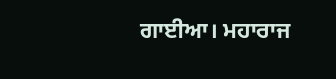ਗਾਈਆ। ਮਹਾਰਾਜ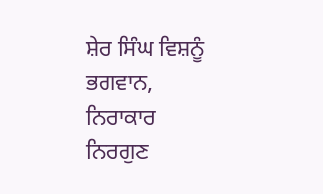ਸ਼ੇਰ ਸਿੰਘ ਵਿਸ਼ਨੂੰ ਭਗਵਾਨ, ਨਿਰਾਕਾਰ ਨਿਰਗੁਣ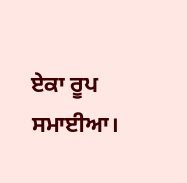ਏਕਾ ਰੂਪ ਸਮਾਈਆ।